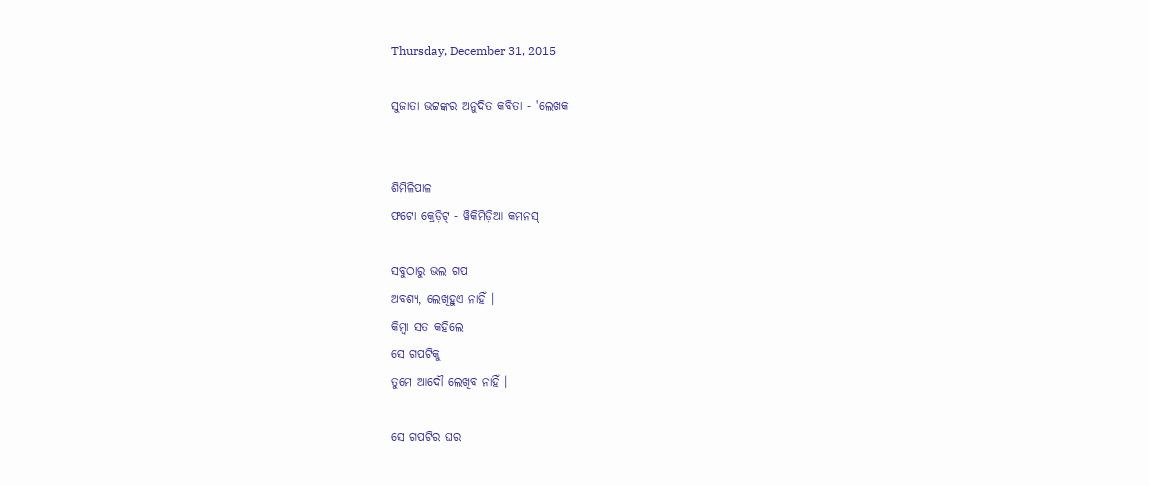Thursday, December 31, 2015

ସୁଜାତା ଭଟ୍ଟଙ୍କର ଅନୁଦିତ କବିତା - 'ଲେଖକ


ଶିମିଳିପାଳ
ଫଟୋ କ୍ରେଡ଼ିଟ୍ - ୱିକିମିଡ଼ିଆ କମନସ୍

ସବୁଠାରୁ ଭଲ ଗପ
ଅବଶ୍ୟ, ଲେଖିହୁଏ ନାହିଁ ।
କିମ୍ବା ସତ କହିଲେ
ସେ ଗପଟିକୁ
ତୁମେ ଆଦୌ ଲେଖିବ ନାହିଁ ।

ସେ ଗପଟିର ଘର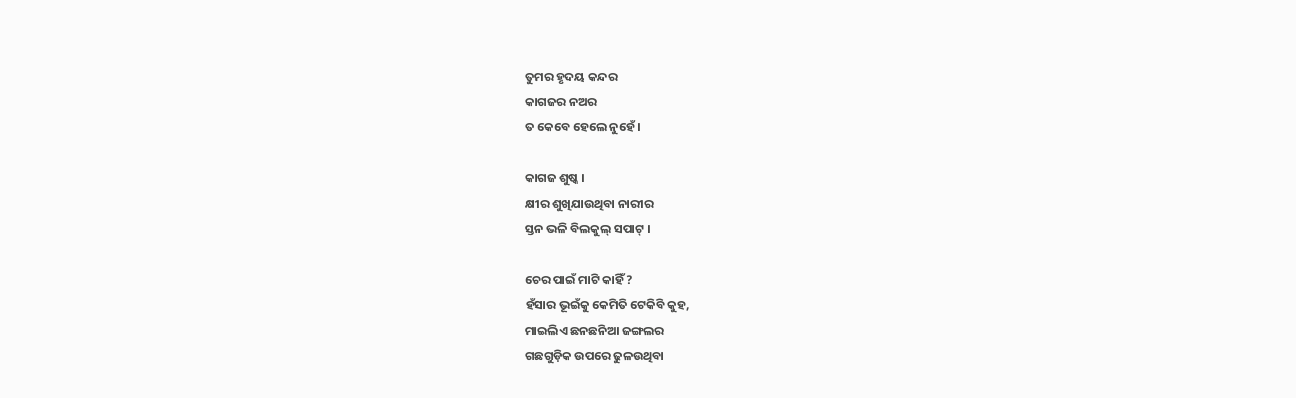ତୁମର ହୃଦୟ କନ୍ଦର
କାଗଜର ନଅର
ତ କେବେ ହେଲେ ନୁହେଁ ।

କାଗଜ ଶୁଷ୍କ ।
କ୍ଷୀର ଶୁଖିଯାଉଥିବା ନାରୀର
ସ୍ତନ ଭଳି ବିଲକୁଲ୍ ସପାଟ୍ ।

ଚେର ପାଇଁ ମାଟି କାହିଁ ?
ହଁସାର ଭୂଇଁକୁ କେମିତି ଟେକିବି କୁହ,
ମାଇଲିଏ ଛନଛନିଆ ଜଙ୍ଗଲର
ଗଛଗୁଡ଼ିକ ଉପରେ ଢୁଳଉଥିବା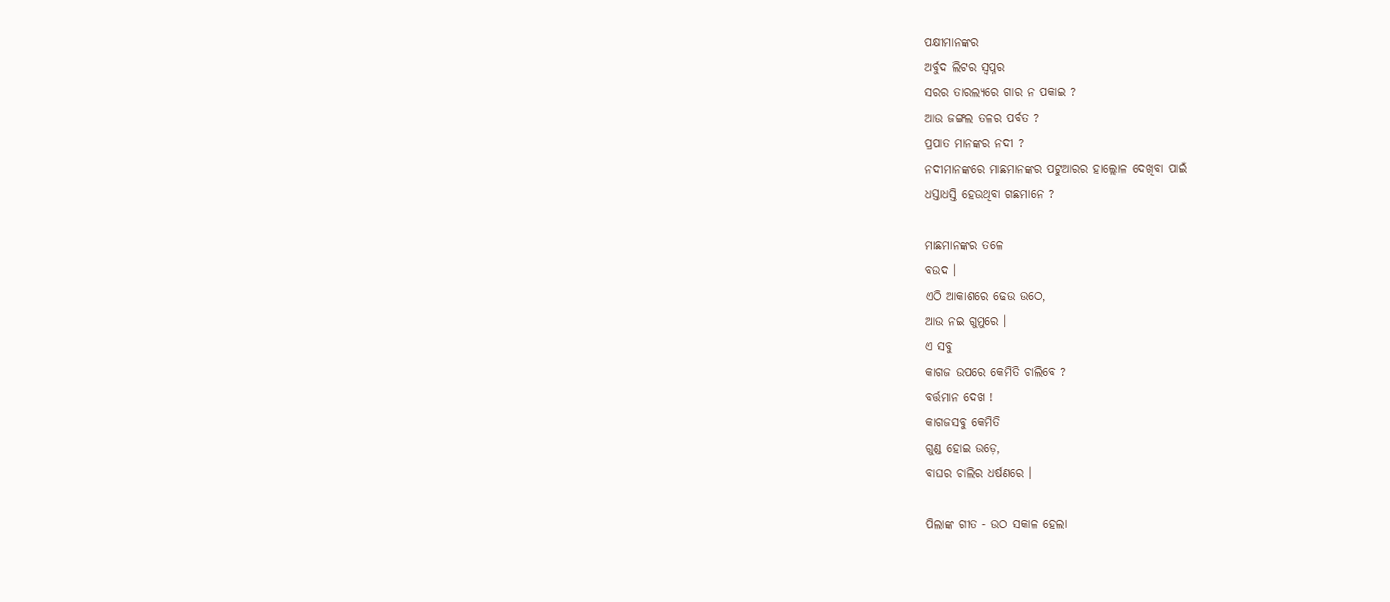ପକ୍ଷୀମାନଙ୍କର
ଅର୍ବୁଦ ଲିଟର ସ୍ୱପ୍ନର
ସରର ତାରଲ୍ୟରେ ଗାର ନ ପକାଇ ?
ଆଉ ଜଙ୍ଗଲ ତଳର ପର୍ବତ ?
ପ୍ରପାତ ମାନଙ୍କର ନଦୀ ?
ନଦୀମାନଙ୍କରେ ମାଛମାନଙ୍କର ପଟୁଆରର ହାଲ୍ଲୋଳ ଦେଖିବା ପାଇଁ
ଧସ୍ତାଧସ୍ତି ହେଉଥିବା ଗଛମାନେ ?

ମାଛମାନଙ୍କର ତଳେ
ବଉଦ ।
ଏଠି ଆକାଶରେ ଢେଉ ଉଠେ,
ଆଉ ନଇ ଗୁମୁରେ ।
ଏ ସବୁ
କାଗଜ ଉପରେ କେମିତି ଚାଲିବେ ?
ବର୍ତ୍ତମାନ ଦେଖ !
କାଗଜସବୁ କେମିତି
ଗୁଣ୍ଡ ହୋଇ ଉଡ଼େ,
ବାଘର ଚାଲିର ଧର୍ଷଣରେ ।

ପିଲାଙ୍କ ଗୀତ - ଉଠ ସକାଳ ହେଲା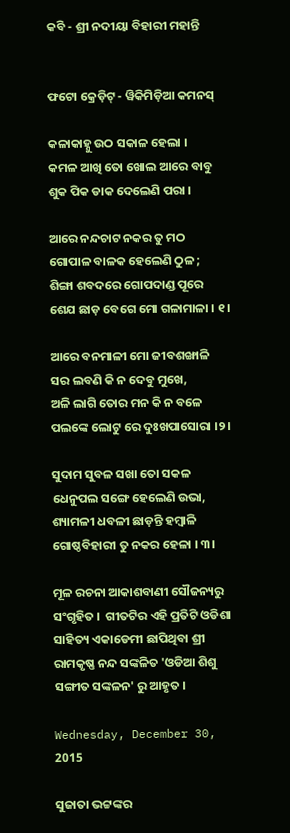କବି - ଶ୍ରୀ ନଦୀୟା ବିହାରୀ ମହାନ୍ତି


ଫଟୋ କ୍ରେଡ଼ିଟ୍ - ୱିକିମିଡ଼ିଆ କମନସ୍

କଳାକାହ୍ନୁ ଉଠ ସକାଳ ହେଲା ।
କମଳ ଆଖି ତୋ ଖୋଲ ଆରେ ବାବୁ
ଶୁକ ପିକ ଡାକ ଦେଲେଣି ପରା ।

ଆରେ ନନ୍ଦଚାଟ ନକର ତୁ ମଠ
ଗୋପାଳ ବାଳକ ହେଲେଣି ଠୁଳ ;
ଶିଙ୍ଗା ଶବଦରେ ଗୋପଦାଣ୍ଡ ପୂରେ
ଶେଯ ଛାଡ଼ ବେଗେ ମୋ ଗଳାମାଳା । ୧।

ଆରେ ବନମାଳୀ ମୋ ଜୀବଶଙ୍ଖାଳି
ସର ଲବଣି କି ନ ଦେବୁ ମୁଖେ,
ଅଳି ଲାଗି ତୋର ମନ କି ନ ବଳେ
ପଲଙ୍କେ ଲୋଟୁ ରେ ଦୁଃଖପାସୋରା ।୨।

ସୁଦାମ ସୁବଳ ସଖା ତୋ ସକଳ
ଧେନୁପଲ ସଙ୍ଗେ ହେଲେଣି ଉଭା,
ଶ୍ୟାମଳୀ ଧବଳୀ ଛାଡ଼ନ୍ତି ହମ୍ବାଳି
ଗୋଷ୍ଠବିହାରୀ ତୁ ନକର ହେଳା । ୩।

ମୂଳ ରଚନା ଆକାଶବାଣୀ ସୌଜନ୍ୟରୁ ସଂଗୃହିତ ।  ଗୀତଟିର ଏହି ପ୍ରତିଟି ଓଡିଶା ସାହିତ୍ୟ ଏକାଡେମୀ ଛାପିଥିବା ଶ୍ରୀ ରାମକୃଷ୍ଣ ନନ୍ଦ ସଙ୍କଳିତ 'ଓଡିଆ ଶିଶୁ ସଙ୍ଗୀତ ସଙ୍କଳନ' ରୁ ଆହୃତ ।

Wednesday, December 30, 2015

ସୁଜାତା ଭଟ୍ଟଙ୍କର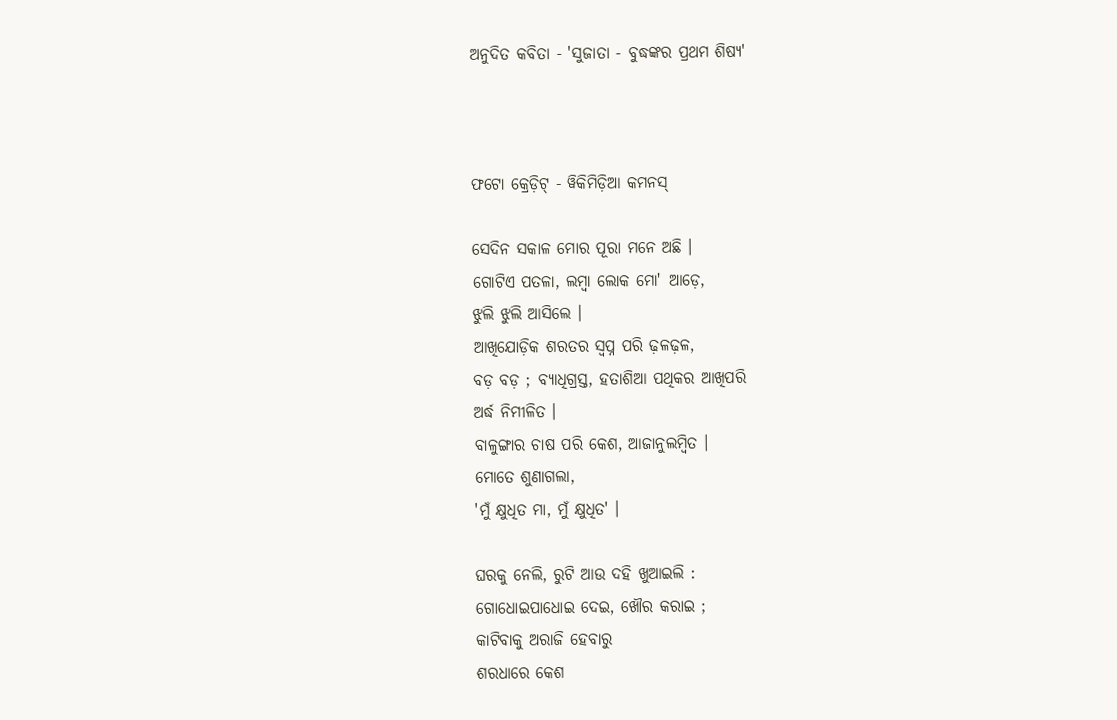ଅନୁଦିତ କବିତା - 'ସୁଜାତା - ବୁଦ୍ଧଙ୍କର ପ୍ରଥମ ଶିଷ୍ୟ'



ଫଟୋ କ୍ରେଡ଼ିଟ୍ - ୱିକିମିଡ଼ିଆ କମନସ୍

ସେଦିନ ସକାଳ ମୋର ପୂରା ମନେ ଅଛି ।
ଗୋଟିଏ ପତଳା, ଲମ୍ବା ଲୋକ ମୋ' ଆଡ଼େ,
ଝୁଲି ଝୁଲି ଆସିଲେ ।
ଆଖିଯୋଡ଼ିକ ଶରତର ସ୍ୱପ୍ନ ପରି ଢ଼ଳଢ଼ଳ,
ବଡ଼ ବଡ଼ ; ବ୍ୟାଧିଗ୍ରସ୍ତ, ହତାଶିଆ ପଥିକର ଆଖିପରି
ଅର୍ଦ୍ଧ ନିମୀଳିତ ।
ବାଳୁଙ୍ଗାର ଚାଷ ପରି କେଶ, ଆଜାନୁଲମ୍ବିତ ।
ମୋତେ ଶୁଣାଗଲା,
'ମୁଁ କ୍ଷୁଧିତ ମା, ମୁଁ କ୍ଷୁଧିତ' ।

ଘରକୁ ନେଲି, ରୁଟି ଆଉ ଦହି ଖୁଆଇଲି :
ଗୋଧୋଇପାଧୋଇ ଦେଇ, ଖୌର କରାଇ ;
କାଟିବାକୁ ଅରାଜି ହେବାରୁ
ଶରଧାରେ କେଶ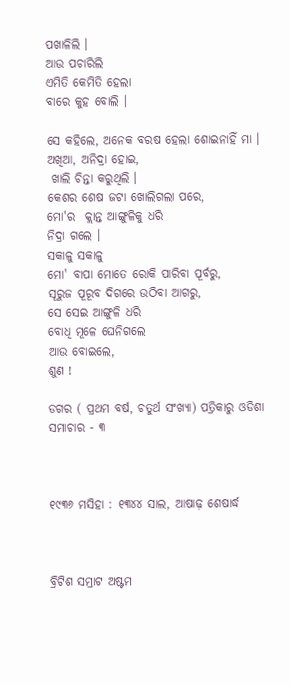ପଖାଳିଲି ।
ଆଉ ପଚାରିଲି
ଏମିତି କେମିତି ହେଲା
ବାରେ କୁହ ବୋଲି ।

ସେ କହିଲେ, ଅନେକ ବରଷ ହେଲା ଶୋଇନାହିଁ ମା ।
ଅଖିଆ, ଅନିଦ୍ରା ହୋଇ,
 ଖାଲି ଚିନ୍ତା କରୁଥିଲି ।
କେଶର ଶେଷ ଜଟା ଖୋଲିଗଲା ପରେ,
ମୋ'ର  କ୍ଲାନ୍ତ ଆଙ୍ଗୁଳିକୁ ଧରି
ନିଦ୍ରା ଗଲେ ।
ସକାଳୁ ସକାଳୁ
ମୋ' ବାପା ମୋତେ ରୋକି ପାରିବା ପୂର୍ବରୁ,
ସୂରୁଜ ପୂରୂବ ଦିଗରେ ଉଠିବା ଆଗରୁ,
ସେ ସେଇ ଆଙ୍ଗୁଳି ଧରି
ବୋଧି ମୂଳେ ଘେନିଗଲେ
ଆଉ ବୋଇଲେ,
ଶୁଣ !

ଡଗର ( ପ୍ରଥମ ବର୍ଷ, ଚତୁର୍ଥ ସ‌ଂଖ୍ୟା) ପତ୍ରିକାରୁ ଓଡିଶା ସମାଚାର - ୩



୧୯୩୬ ମସିହା : ୧୩୪୪ ସାଲ, ଆଷାଢ଼ ଶେଷାର୍ଦ୍ଧ



ବ୍ରିଟିଶ ସମ୍ରାଟ ଅଷ୍ଟମ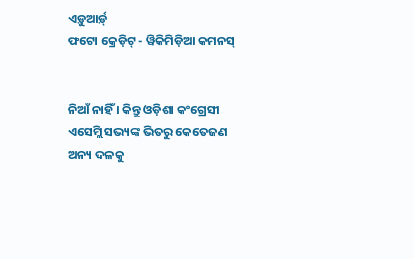ଏଡ଼ୁଆର୍ଡ଼୍
ଫଟୋ କ୍ରେଡ଼ିଟ୍ - ୱିକିମିଡ଼ିଆ କମନସ୍


ନିଆଁ ନାହିଁ । କିନ୍ତୁ ଓଡ଼ିଶା କଂଗ୍ରେସୀ ଏସେମ୍ଲି ସଭ୍ୟଙ୍କ ଭିତରୁ କେତେଜଣ ଅନ୍ୟ ଦଳକୁ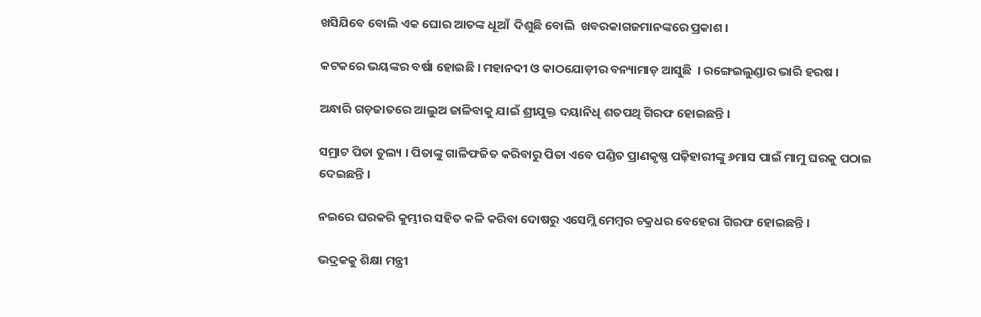ଖସିଯିବେ ବୋଲି ଏକ ଘୋର ଆତଙ୍କ ଧୂଆଁ  ଦିଶୁଛି ବୋଲି  ଖବରକାଗଜମାନଙ୍କରେ ପ୍ରକାଶ ।

କଟକରେ ଭୟଙ୍କର ବର୍ଷା ହୋଇଛି । ମହାନଦୀ ଓ କାଠଯୋଡ଼ୀର ବନ୍ୟାମାଡ଼ ଆସୁଛି  । ରଙ୍ଗେଇଲୁଣ୍ଡାର ଭାରି ହରଷ ।

ଅନ୍ଧାରି ଗଡ଼ଜାତରେ ଆଲୁଅ ଜାଳିବାକୁ ଯାଇଁ ଶ୍ରୀଯୁକ୍ତ ଦୟାନିଧି ଶତପଥି ଗିରଫ ହୋଇଛନ୍ତି ।

ସମ୍ରାଟ ପିତା ତୁଲ୍ୟ । ପିତାଙ୍କୁ ଗାଳିଫଜିତ କରିବାରୁ ପିତା ଏବେ ପଣ୍ଡିତ ପ୍ରାଣକୃଷ୍ଣ ପଢ଼ିହାରୀଙ୍କୁ ୬ମାସ ପାଇଁ ମାମୁ ଘରକୁ ପଠାଇ ଦେଇଛନ୍ତି ।

ନଇରେ ଘରକରି କୁମ୍ଭୀର ସହିତ କଳି କରିବା ଦୋଷରୁ ଏସେମ୍ଲି ମେମ୍ବର ଚକ୍ରଧର ବେହେରା ଗିରଫ ହୋଇଛନ୍ତି ।

ଭଦ୍ରକକୁ ଶିକ୍ଷା ମନ୍ତ୍ରୀ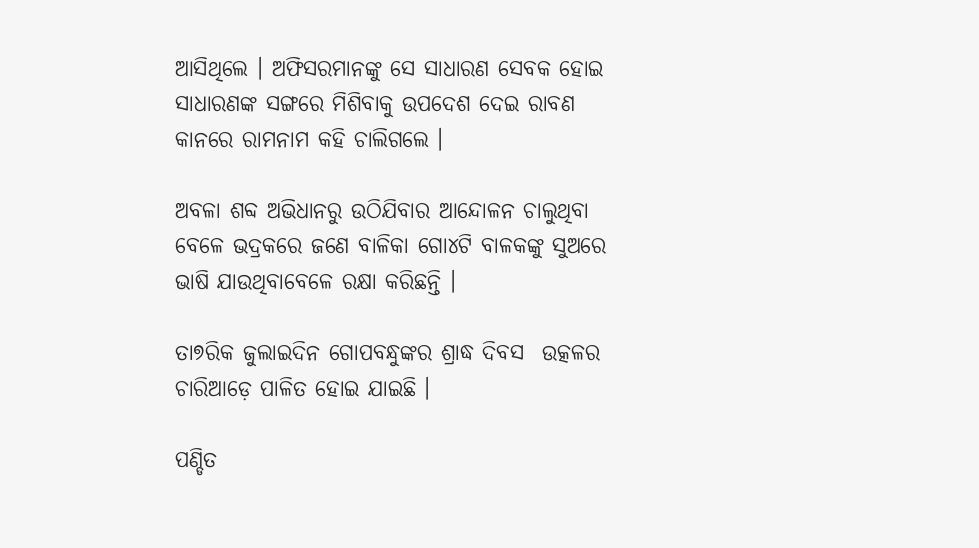ଆସିଥିଲେ । ଅଫିସରମାନଙ୍କୁ ସେ ସାଧାରଣ ସେବକ ହୋଇ ସାଧାରଣଙ୍କ ସଙ୍ଗରେ ମିଶିବାକୁ ଉପଦେଶ ଦେଇ ରାବଣ କାନରେ ରାମନାମ କହି ଚାଲିଗଲେ ।

ଅବଳା ଶବ୍ଦ ଅଭିଧାନରୁ ଉଠିଯିବାର ଆନ୍ଦୋଳନ ଚାଲୁଥିବା ବେଳେ ଭଦ୍ରକରେ ଜଣେ ବାଳିକା ଗୋ୪ଟି ବାଳକଙ୍କୁ ସୁଅରେ ଭାଷି ଯାଉଥିବାବେଳେ ରକ୍ଷା କରିଛନ୍ତି ।

ତା୭ରିକ ଜୁଲାଇଦିନ ଗୋପବନ୍ଧୁଙ୍କର ଶ୍ରାଦ୍ଧ ଦିବସ  ଉତ୍କଳର ଚାରିଆଡ଼େ ପାଳିତ ହୋଇ ଯାଇଛି ।

ପଣ୍ଡିତ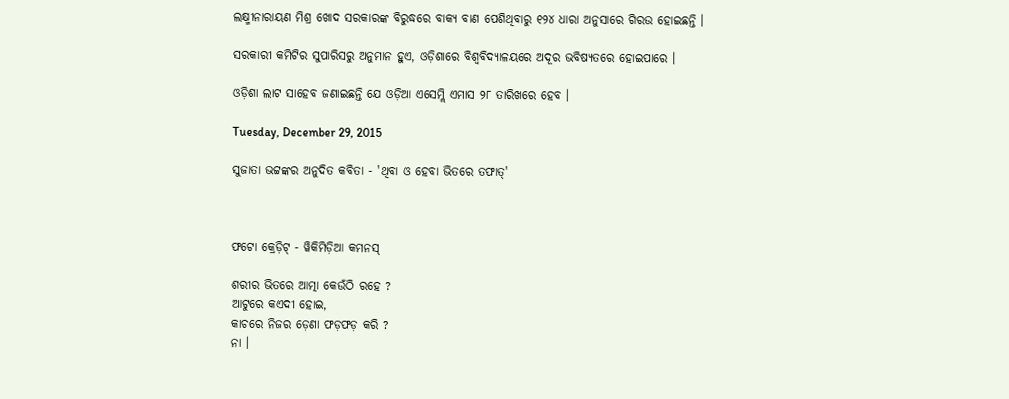ଲକ୍ଷ୍ମୀନାରାୟଣ ମିଶ୍ର ଖୋଦ ସରକାରଙ୍କ ବିରୁଦ୍ଧରେ ବାକ୍ୟ ବାଣ ପେଶିଥିବାରୁ ୧୨୪ ଧାରା ଅନୁସାରେ ଗିରଉ ହୋଇଛନ୍ତି ।

ସରକାରୀ କମିଟିର ସୁପାରିସରୁ ଅନୁମାନ ହୁଏ, ଓଡ଼ିଶାରେ ବିଶ୍ୱବିଦ୍ୟାଳୟରେ ଅଦୂର ଭବିଷ୍ୟତରେ ହୋଇପାରେ ।

ଓଡ଼ିଶା ଲାଟ ସାହେବ ଜଣାଇଛନ୍ତି ଯେ ଓଡ଼ିଆ ଏସେମ୍ଲି ଏମାସ ୨୮ ତାରିଖରେ ହେବ ।

Tuesday, December 29, 2015

ସୁଜାତା ଭଟ୍ଟଙ୍କର ଅନୁଦିତ କବିତା - 'ଥିବା ଓ ହେବା ଭିତରେ ତଫାତ୍'



ଫଟୋ କ୍ରେଡ଼ିଟ୍ - ୱିକିମିଡ଼ିଆ କମନସ୍

ଶରୀର ଭିତରେ ଆତ୍ମା କେଉଁଠି ରହେ ?
ଆଟୁରେ କଏଦୀ ହୋଇ,
କାଚରେ ନିଜର ଡ଼େଣା ଫଡ଼ଫଡ଼ କରି ?
ନା ।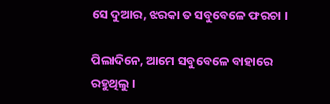ସେ ଦୁଆର, ଝରକା ତ ସବୁବେଳେ ଫରଚା ।

ପିଲାଦିନେ, ଆମେ ସବୁବେଳେ ବାହାରେ ରହୁଥିଲୁ ।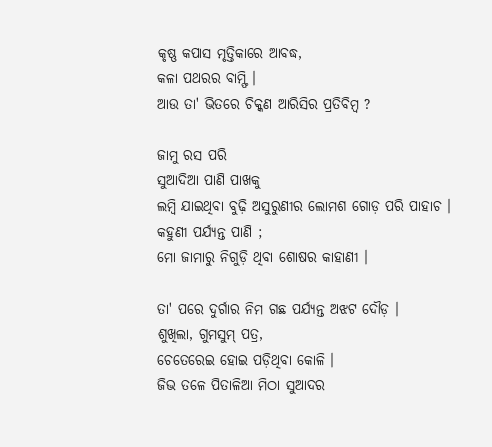କୃଷ୍ଣ କପାସ ମୃତ୍ତିକାରେ ଆବଦ୍ଧ,
କଳା ପଥରର ବାମ୍ଫି ।
ଆଉ ତା' ଭିତରେ ଚିକ୍କଣ ଆରିସିର ପ୍ରତିବିମ୍ବ ?

ଜାମୁ ରସ ପରି
ସୁଆଦିଆ ପାଣି ପାଖକୁ
ଲମ୍ବି ଯାଇଥିବା ବୁଢ଼ି ଅସୁରୁଣୀର ଲୋମଶ ଗୋଡ଼ ପରି ପାହାଚ ।
କହୁଣୀ ପର୍ଯ୍ୟନ୍ତ ପାଣି ;
ମୋ ଜାମାରୁ ନିଗୁଡ଼ି ଥିବା ଶୋଷର କାହାଣୀ ।

ତା' ପରେ ଦୁର୍ଗାର ନିମ ଗଛ ପର୍ଯ୍ୟନ୍ତ ଅଝଟ ଦୌଡ଼ ।
ଶୁଖିଲା, ଗୁମସୁମ୍ ପତ୍ର,
ଚେତେରେଇ ହୋଇ ପଡ଼ିଥିବା କୋଳି ।
ଜିଭ ତଳେ ପିତାଳିଆ ମିଠା ସୁଆଦର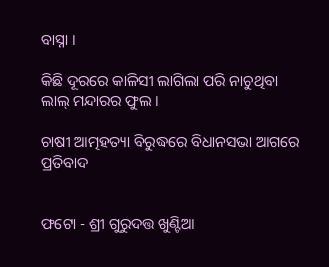ବାସ୍ନା ।

କିଛି ଦୂରରେ କାଳିସୀ ଲାଗିଲା ପରି ନାଚୁଥିବା
ଲାଲ୍ ମନ୍ଦାରର ଫୁଲ ।

ଚାଷୀ ଆତ୍ମହତ୍ୟା ବିରୁଦ୍ଧରେ ବିଧାନସଭା ଆଗରେ ପ୍ରତିବାଦ


ଫଟୋ - ଶ୍ରୀ ଗୁରୁଦତ୍ତ ଖୁଣ୍ଟିଆ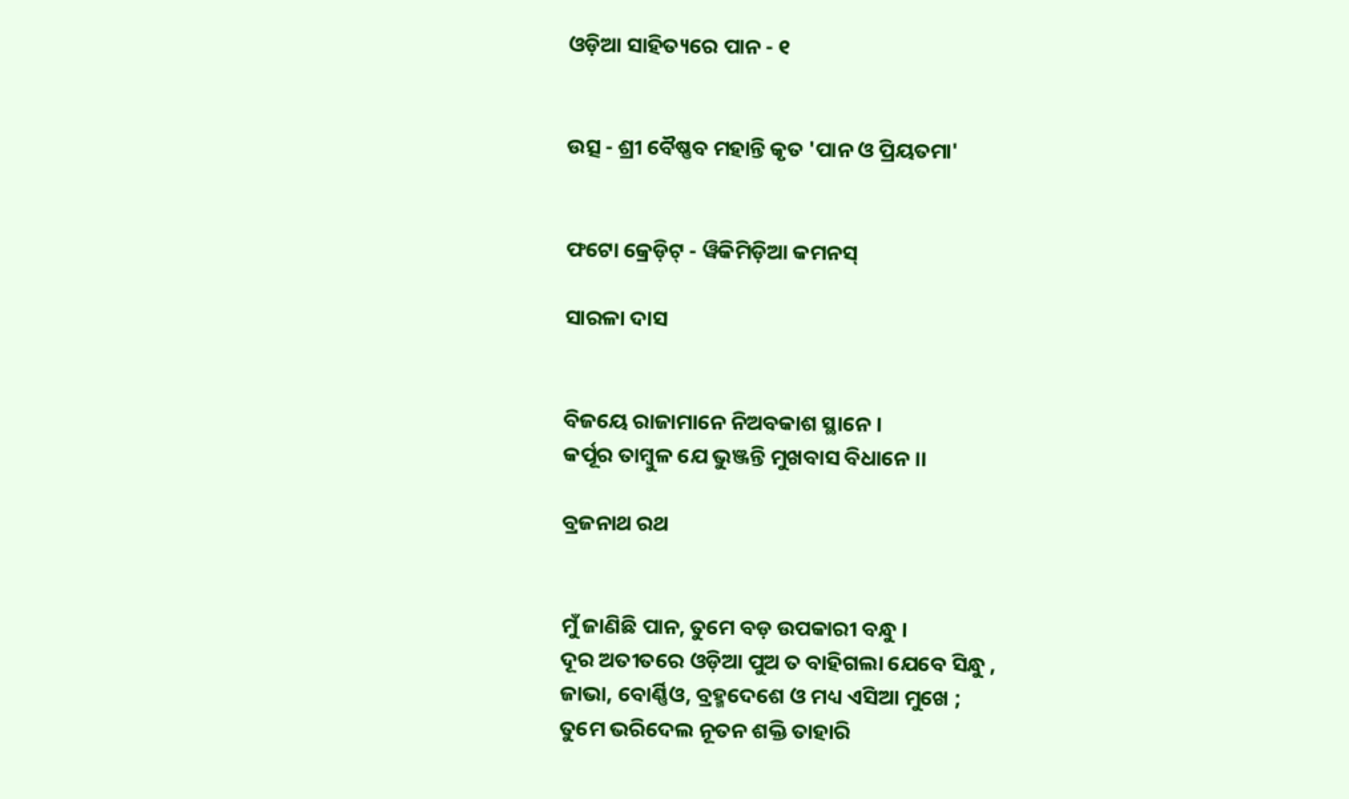ଓଡ଼ିଆ ସାହିତ୍ୟରେ ପାନ - ୧


ଉତ୍ସ - ଶ୍ରୀ ବୈଷ୍ଣବ ମହାନ୍ତି କୃତ 'ପାନ ଓ ପ୍ରିୟତମା'


ଫଟୋ କ୍ରେଡ଼ିଟ୍ - ୱିକିମିଡ଼ିଆ କମନସ୍

ସାରଳା ଦାସ


ବିଜୟେ ରାଜାମାନେ ନିଅବକାଶ ସ୍ଥାନେ ।
କର୍ପୂର ତାମ୍ବୁଳ ଯେ ଭୁଞ୍ଜନ୍ତି ମୁଖବାସ ବିଧାନେ ।।

ବ୍ରଜନାଥ ରଥ


ମୁଁ ଜାଣିଛି ପାନ, ତୁମେ ବଡ଼ ଉପକାରୀ ବନ୍ଧୁ ।
ଦୂର ଅତୀତରେ ଓଡ଼ିଆ ପୁଅ ତ ବାହିଗଲା ଯେବେ ସିନ୍ଧୁ ,
ଜାଭା, ବୋର୍ଣ୍ଣିଓ, ବ୍ରହ୍ମଦେଶେ ଓ ମଧ୍ୟ ଏସିଆ ମୁଖେ ;
ତୁମେ ଭରିଦେଲ ନୂତନ ଶକ୍ତି ତାହାରି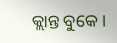କ୍ଲାନ୍ତ ବୁକେ ।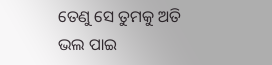ତେଣୁ ସେ ତୁମକୁ ଅତି ଭଲ ପାଇ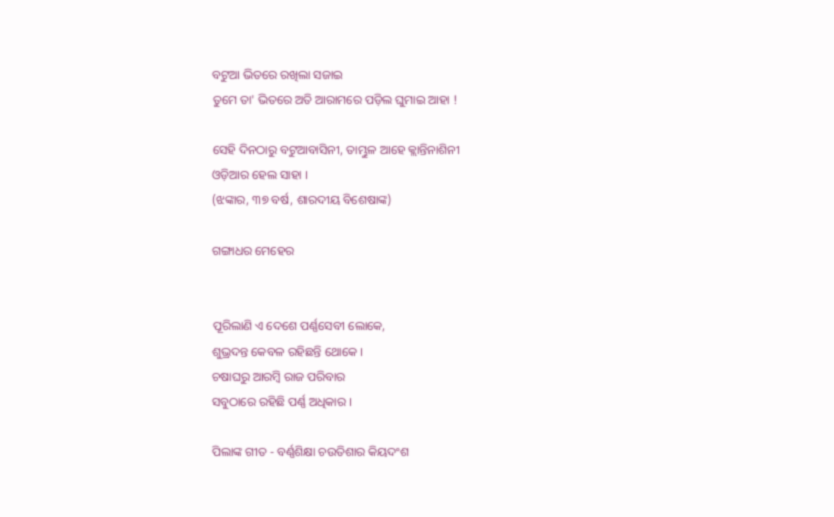ବଟୁଆ ଭିତରେ ରଖିଲା ସଜାଇ
ତୁମେ ତା' ଭିତରେ ଅତି ଆରାମରେ ପଡ଼ିଲ ଘୁମାଇ ଆହା !

ସେହି ଦିନଠାରୁ ବଟୁଆବାସିନୀ, ତାମ୍ଭୁଳ ଆହେ କ୍ଲାନ୍ତିନାଶିନୀ
ଓଡ଼ିଆର ହେଲ ସାହା ।
(ଝଙ୍କାର, ୩୭ ବର୍ଷ, ଶାରଦୀୟ ବିଶେଷାଙ୍କ)

ଗଙ୍ଗାଧର ମେହେର


ପୂରିଲାଣି ଏ ଦେଶେ ପର୍ଣ୍ଣସେବୀ ଲୋକେ,
ଶୁଭ୍ରଦନ୍ତ କେବଳ ରହିଛନ୍ତି ଥୋକେ ।
ଚଷାଘରୁ ଆରମ୍ବି ରାଜ ପରିବାର
ସବୁଠାରେ ରହିଛି ପର୍ଣ୍ଣ ଅଧିକାର ।

ପିଲାଙ୍କ ଗୀତ - ବର୍ଣ୍ଣଶିକ୍ଷା ଚଉତିଶାର କିୟଦଂଶ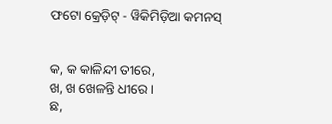ଫଟୋ କ୍ରେଡ଼ିଟ୍ - ୱିକିମିଡ଼ିଆ କମନସ୍


କ, କ କାଳିନ୍ଦୀ ତୀରେ,
ଖ, ଖ ଖେଳନ୍ତି ଧୀରେ ।
ଛ,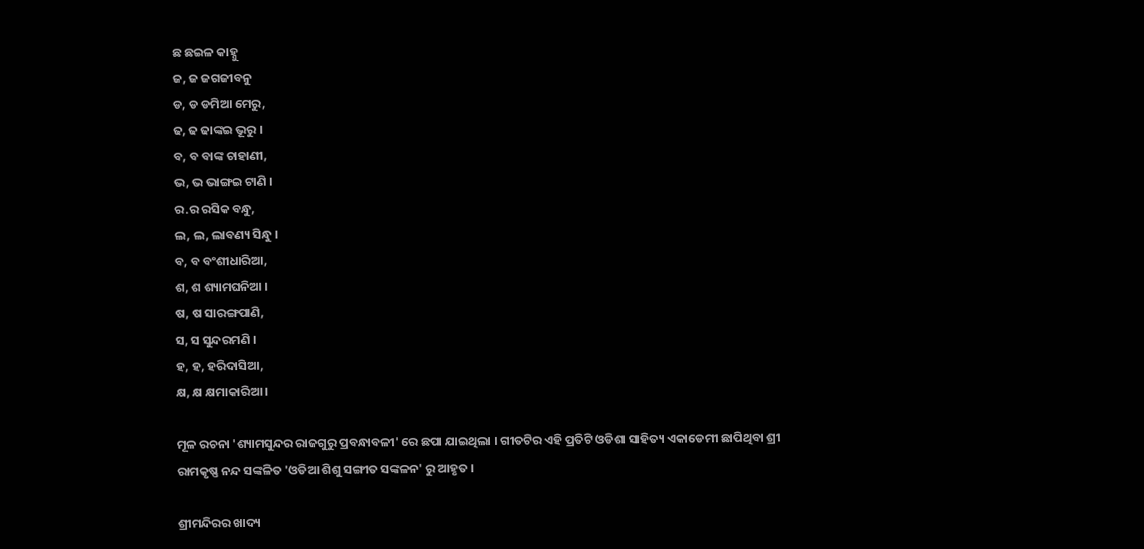ଛ ଛଇଳ କାହ୍ନୁ
ଜ, ଜ ଜଗଜୀବନୁ
ଡ, ଡ ଡମିଆ ମେରୁ,
ଢ, ଢ ଢାଙ୍କଇ ଭୂରୁ ।
ବ, ବ ବାଙ୍କ ଚାହାଣୀ,
ଭ, ଭ ଭାଙ୍ଗଇ ଟାଣି ।
ର.ର ରସିକ ବନ୍ଧୁ,
ଲ, ଲ, ଲାବଣ୍ୟ ସିନ୍ଧୁ ।
ବ, ବ ବଂଶୀଧାରିଆ,
ଶ, ଶ ଶ୍ୟାମଘନିଆ ।
ଷ, ଷ ସାରଙ୍ଗପାଣି,
ସ, ସ ସୁନ୍ଦରମଣି ।
ହ, ହ, ହରିଦାସିଆ,
କ୍ଷ, କ୍ଷ କ୍ଷମାକାରିଆ ।

ମୂଳ ରଚନା 'ଶ୍ୟାମସୁନ୍ଦର ରାଜଗୁରୁ ପ୍ରବନ୍ଧାବଳୀ' ରେ ଛପା ଯାଇଥିଲା । ଗୀତଟିର ଏହି ପ୍ରତିଟି ଓଡିଶା ସାହିତ୍ୟ ଏକାଡେମୀ ଛାପିଥିବା ଶ୍ରୀ ରାମକୃଷ୍ଣ ନନ୍ଦ ସଙ୍କଳିତ 'ଓଡିଆ ଶିଶୁ ସଙ୍ଗୀତ ସଙ୍କଳନ' ରୁ ଆହୃତ ।

ଶ୍ରୀମନ୍ଦିରର ଖାଦ୍ୟ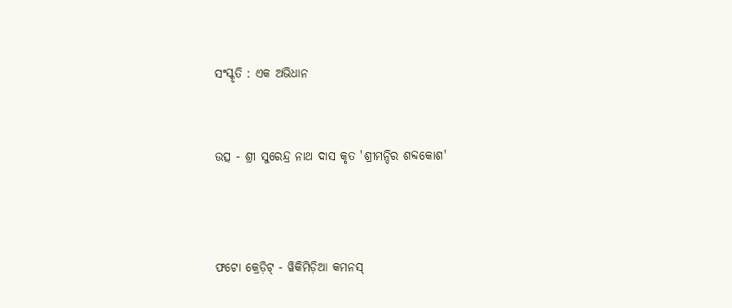ସଂସ୍କୃତି : ଏକ ଅଭିଧାନ


ଉତ୍ସ - ଶ୍ରୀ ସୁରେନ୍ଦ୍ର ନାଥ ଦାସ କୃତ 'ଶ୍ରୀମନ୍ଦିର ଶବ୍ଦକୋଶ'



ଫଟୋ କ୍ରେଡ଼ିଟ୍ - ୱିକିମିଡ଼ିଆ କମନସ୍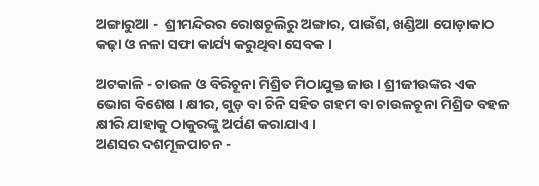ଅଙ୍ଗାରୁଆ -  ଶ୍ରୀମନ୍ଦିରର ରୋଷଚୂଲିରୁ ଅଙ୍ଗାର, ପାଉଁଶ, ଖଣ୍ଡିଆ ପୋଡ଼ାକାଠ କଢ଼ା ଓ ନଳା ସଫା କାର୍ଯ୍ୟ କରୁଥିବା ସେବକ ।

ଅଟକାଳି - ଚାଉଳ ଓ ବିରିଚୂନା ମିଶ୍ରିତ ମିଠାଯୁକ୍ତ ଜାଉ । ଶ୍ରୀଜୀଉଙ୍କର ଏକ ଭୋଗ ବିଶେଷ । କ୍ଷୀର, ଗୁଡ଼ ବା ଚିନି ସହିତ ଗହମ ବା ଚାଉଳଚୂନା ମିଶ୍ରିତ ବହଳ କ୍ଷୀରି ଯାହାକୁ ଠାକୁରଙ୍କୁ ଅର୍ପଣ କରାଯାଏ ।
ଅଣସର ଦଶମୂଳପାଚନ -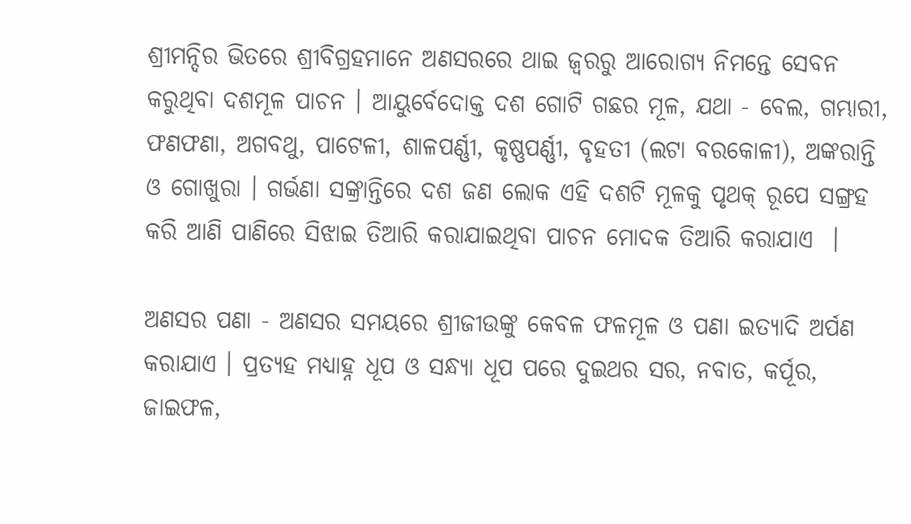ଶ୍ରୀମନ୍ଦିର ଭିତରେ ଶ୍ରୀବିଗ୍ରହମାନେ ଅଣସରରେ ଥାଇ ଜ୍ୱରରୁ ଆରୋଗ୍ୟ ନିମନ୍ତେ ସେବନ କରୁଥିବା ଦଶମୂଳ ପାଚନ । ଆୟୁର୍ବେଦୋକ୍ତ ଦଶ ଗୋଟି ଗଛର ମୂଳ, ଯଥା - ବେଲ, ଗମ୍ଭାରୀ, ଫଣଫଣା, ଅଗବଥୁ, ପାଟେଳୀ, ଶାଳପର୍ଣ୍ଣୀ, କୃଷ୍ଣପର୍ଣ୍ଣୀ, ବୃହତୀ (ଲଟା ବରକୋଳୀ), ଅଙ୍କରାନ୍ତି ଓ ଗୋଖୁରା । ଗର୍ଭଣା ସଙ୍କ୍ରାନ୍ତିରେ ଦଶ ଜଣ ଲୋକ ଏହି ଦଶଟି ମୂଳକୁ ପୃଥକ୍ ରୂପେ ସଙ୍ଗ୍ରହ କରି ଆଣି ପାଣିରେ ସିଝାଇ ତିଆରି କରାଯାଇଥିବା ପାଚନ ମୋଦକ ତିଆରି କରାଯାଏ  ।

ଅଣସର ପଣା - ଅଣସର ସମୟରେ ଶ୍ରୀଜୀଉଙ୍କୁ କେବଳ ଫଳମୂଳ ଓ ପଣା ଇତ୍ୟାଦି ଅର୍ପଣ କରାଯାଏ । ପ୍ରତ୍ୟହ ମଧ୍ୟାହ୍ନ ଧୂପ ଓ ସନ୍ଧ୍ୟା ଧୂପ ପରେ ଦୁଇଥର ସର, ନବାତ, କର୍ପୂର, ଜାଇଫଳ,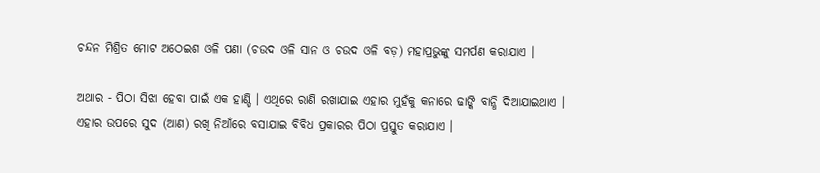ଚନ୍ଦନ ମିଶ୍ରିତ ମୋଟ ଅଠେଇଶ ଓଳି ପଣା (ଚଉଦ ଓଳି ସାନ ଓ ଚଉଦ ଓଳି ବଡ଼) ମହାପ୍ରଭୁଙ୍କୁ ସମର୍ପଣ କରାଯାଏ ।

ଅଥାର - ପିଠା ସିଝା ହେବା ପାଇଁ ଏକ ହାଣ୍ଡି । ଏଥିରେ ରାଣି ରଖାଯାଇ ଏହାର ମୁହଁକୁ କନାରେ ଢାଙ୍କି ବାନ୍ଧି ଦିଆଯାଇଥାଏ । ଏହାର ଉପରେ ସୁଦ (ଆଣ) ରଖି ନିଆଁରେ ବସାଯାଇ ବିବିଧ ପ୍ରକାରର ପିଠା ପ୍ରସ୍ତୁତ କରାଯାଏ ।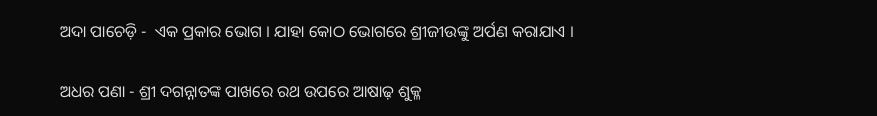ଅଦା ପାଚେଡ଼ି -  ଏକ ପ୍ରକାର ଭୋଗ । ଯାହା କୋଠ ଭୋଗରେ ଶ୍ରୀଜୀଉଙ୍କୁ ଅର୍ପଣ କରାଯାଏ ।

ଅଧର ପଣା - ଶ୍ରୀ ଦଗନ୍ନାତଙ୍କ ପାଖରେ ରଥ ଉପରେ ଆଷାଢ଼ ଶୁକ୍ଳ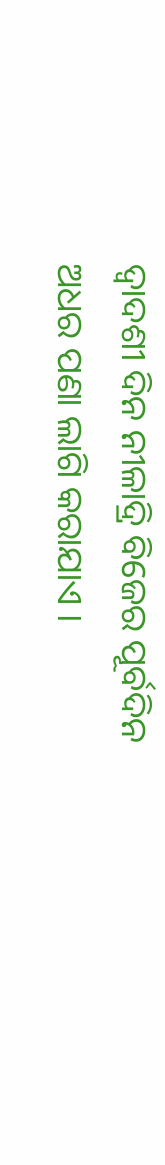ଦ୍ୱାଦଶୀ ଦିନ ନୀଳାଦ୍ରି ବିଜେର ପୂର୍ବଦିନ ଅଧର ପଣା ଲାଗି କରାଯାଏ ।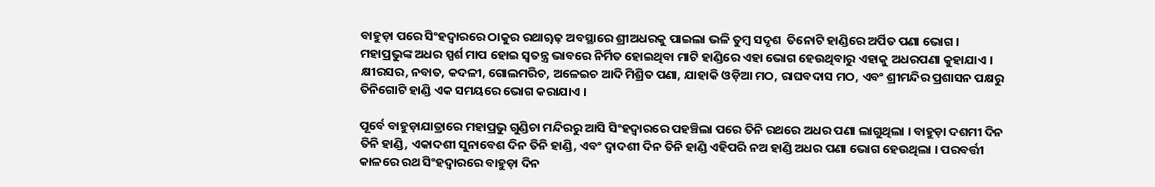ବାହୁଡ଼ା ପରେ ସିଂହଦ୍ୱାରରେ ଠାକୁର ରଥାୠଢ଼ ଅବସ୍ଥାରେ ଶ୍ରୀଅଧରକୁ ପାଇଲା ଭଳି ତୁମ୍ବ ସଦୃଶ  ତିନୋଟି ହାଣ୍ଡିରେ ଅର୍ପିତ ପଣା ଭୋଗ । ମହାପ୍ରଭୁଙ୍କ ଅଧର ସ୍ପର୍ଶ ମାପ ହୋଇ ସ୍ୱତନ୍ତ୍ର ଭାବରେ ନିର୍ମିତ ହୋଇଥିବା ମାଟି ହାଣ୍ଡିରେ ଏହା ଭୋଗ ହେଉଥିବାରୁ ଏହାକୁ ଅଧରପଣା କୁହାଯାଏ । କ୍ଷୀରସର, ନବାତ, କଦଳୀ, ଗୋଲମରିଚ, ଅଳେଇଚ ଆଦି ମିଶ୍ରିତ ପଣା, ଯାହାକି ଓଡ଼ିଆ ମଠ, ରାଘବଦାସ ମଠ, ଏବଂ ଶ୍ରୀମନ୍ଦିର ପ୍ରଶାସନ ପକ୍ଷରୁ ତିନିଗୋଟି ହାଣ୍ଡି ଏକ ସମୟରେ ଭୋଗ କରାଯାଏ ।

ପୂର୍ବେ ବାହୁଡ଼ାଯାତ୍ରାରେ ମହାପ୍ରଭୁ ଗୁଣ୍ଡିଚା ମନ୍ଦିରରୁ ଆସି ସିଂହଦ୍ୱାରରେ ପହଞ୍ଚିଲା ପରେ ତିନି ରଥରେ ଅଧର ପଣା ଲାଗୁଥିଲା । ବାହୁଡ଼ା ଦଶମୀ ଦିନ ତିନି ହାଣ୍ଡି, ଏକାଦଶୀ ସୁନାବେଶ ଦିନ ତିନି ହାଣ୍ଡି, ଏବଂ ଦ୍ୱାଦଶୀ ଦିନ ତିନି ହାଣ୍ଡି ଏହିପରି ନଅ ହାଣ୍ଡି ଅଧର ପଣା ଭୋଗ ହେଉଥିଲା । ପରବର୍ତ୍ତୀ କାଳରେ ରଥ ସିଂହଦ୍ୱାରରେ ବାହୁଡ଼ା ଦିନ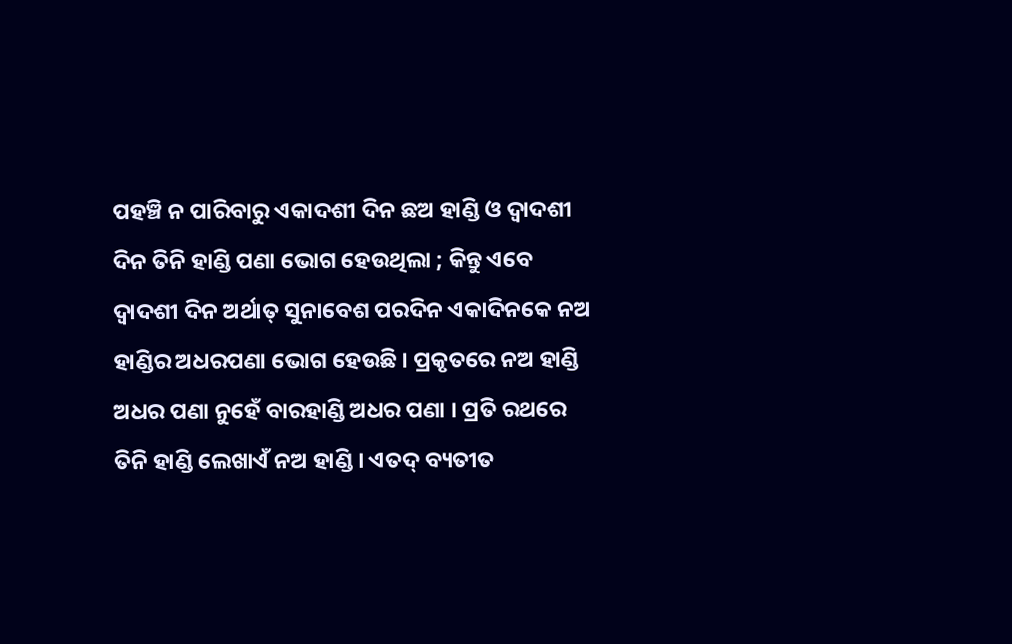ପହଞ୍ଚି ନ ପାରିବାରୁ ଏକାଦଶୀ ଦିନ ଛଅ ହାଣ୍ଡି ଓ ଦ୍ୱାଦଶୀ ଦିନ ତିନି ହାଣ୍ଡି ପଣା ଭୋଗ ହେଉଥିଲା ; କିନ୍ତୁ ଏବେ ଦ୍ୱାଦଶୀ ଦିନ ଅର୍ଥାତ୍ ସୁନାବେଶ ପରଦିନ ଏକାଦିନକେ ନଅ ହାଣ୍ଡିର ଅଧରପଣା ଭୋଗ ହେଉଛି । ପ୍ରକୃତରେ ନଅ ହାଣ୍ଡି ଅଧର ପଣା ନୁହେଁ ବାରହାଣ୍ଡି ଅଧର ପଣା । ପ୍ରତି ରଥରେ ତିନି ହାଣ୍ଡି ଲେଖାଏଁ ନଅ ହାଣ୍ଡି । ଏତଦ୍ ବ୍ୟତୀତ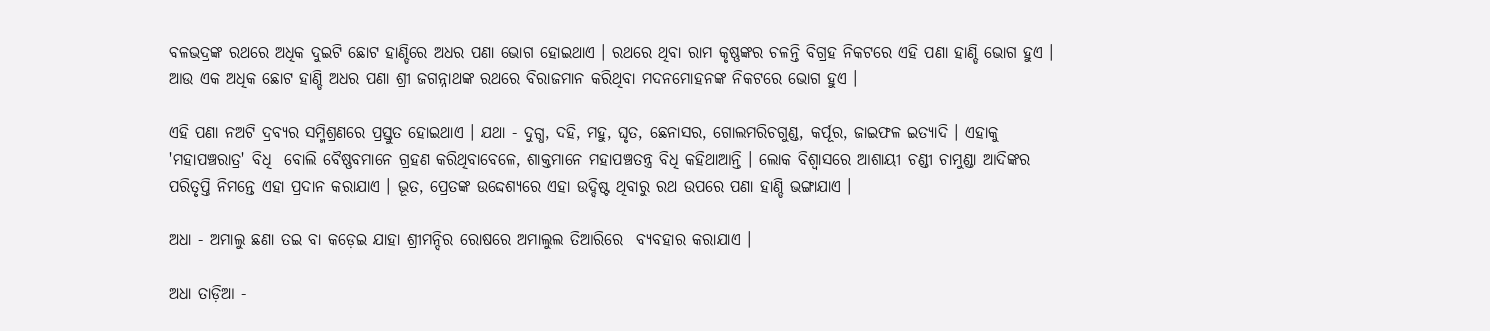ବଳଭଦ୍ରଙ୍କ ରଥରେ ଅଧିକ ଦୁଇଟି ଛୋଟ ହାଣ୍ଡିରେ ଅଧର ପଣା ଭୋଗ ହୋଇଥାଏ । ରଥରେ ଥିବା ରାମ କୃଷ୍ଣଙ୍କର ଚଳନ୍ତି ବିଗ୍ରହ ନିକଟରେ ଏହି ପଣା ହାଣ୍ଡି ଭୋଗ ହୁଏ । ଆଉ ଏକ ଅଧିକ ଛୋଟ ହାଣ୍ଡି ଅଧର ପଣା ଶ୍ରୀ ଜଗନ୍ନାଥଙ୍କ ରଥରେ ବିରାଜମାନ କରିଥିବା ମଦନମୋହନଙ୍କ ନିକଟରେ ଭୋଗ ହୁଏ ।

ଏହି ପଣା ନଅଟି ଦ୍ରବ୍ୟର ସମ୍ମିଶ୍ରଣରେ ପ୍ରସ୍ତୁତ ହୋଇଥାଏ । ଯଥା - ଦୁଗ୍ଧ, ଦହି, ମହୁ, ଘୃତ, ଛେନାସର, ଗୋଲମରିଚଗୁଣ୍ଡ, କର୍ପୂର, ଜାଇଫଳ ଇତ୍ୟାଦି । ଏହାକୁ 'ମହାପଞ୍ଚରାତ୍ର' ବିଧି  ବୋଲି ବୈଷ୍ଣବମାନେ ଗ୍ରହଣ କରିଥିବାବେଳେ, ଶାକ୍ତମାନେ ମହାପଞ୍ଚତନ୍ତ୍ର ବିଧି କହିଥାଆନ୍ତି । ଲୋକ ବିଶ୍ୱାସରେ ଆଶାୟୀ ଚଣ୍ଡୀ ଚାମୁଣ୍ଡା ଆଦିଙ୍କର ପରିତୃପ୍ତି ନିମନ୍ତେ ଏହା ପ୍ରଦାନ କରାଯାଏ । ଭୂତ, ପ୍ରେତଙ୍କ ଉଦ୍ଦେଶ୍ୟରେ ଏହା ଉଦ୍ଦିଷ୍ଟ ଥିବାରୁ ରଥ ଉପରେ ପଣା ହାଣ୍ଡି ଭଙ୍ଗାଯାଏ ।

ଅଧା - ଅମାଲୁ ଛଣା ତଇ ବା କଡ଼େଇ ଯାହା ଶ୍ରୀମନ୍ଦିର ରୋଷରେ ଅମାଲୁଲ ତିଆରିରେ  ବ୍ୟବହାର କରାଯାଏ ।

ଅଧା ତାଡ଼ିଆ -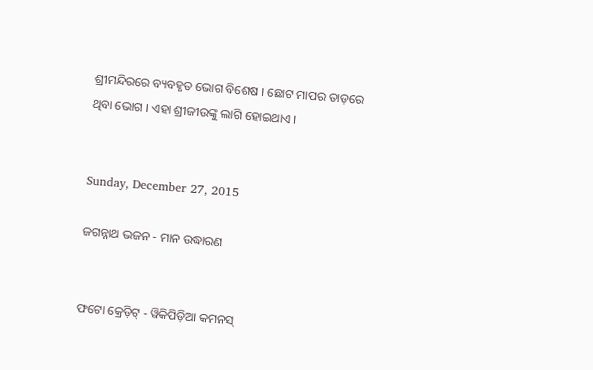ଶ୍ରୀମନ୍ଦିରରେ ବ୍ୟବହୃତ ଭୋଗ ବିଶେଷ । ଛୋଟ ମାପର ତାଡ଼ରେ ଥିବା ଭୋଗ । ଏହା ଶ୍ରୀଜୀଉଙ୍କୁ ଲାଗି ହୋଇଥାଏ ।


Sunday, December 27, 2015

ଜଗନ୍ନାଥ ଭଜନ - ମାନ ଉଦ୍ଧାରଣ


ଫଟୋ କ୍ରେଡ଼ିଟ୍ - ୱିକିପିଡ଼ିଆ କମନସ୍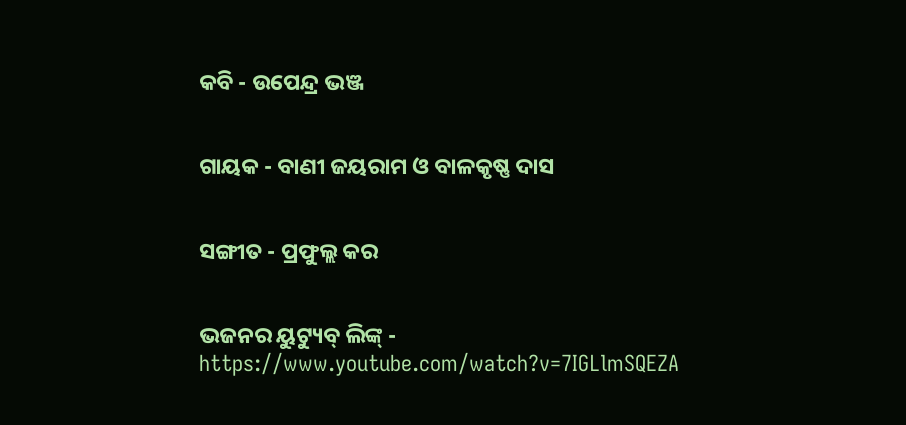କବି - ଉପେନ୍ଦ୍ର ଭଞ୍ଜ


ଗାୟକ - ବାଣୀ ଜୟରାମ ଓ ବାଳକୃଷ୍ଣ ଦାସ


ସଙ୍ଗୀତ - ପ୍ରଫୁଲ୍ଲ କର


ଭଜନର ୟୁଟ୍ୟୁବ୍ ଲିଙ୍କ୍ -  https://www.youtube.com/watch?v=7IGLlmSQEZA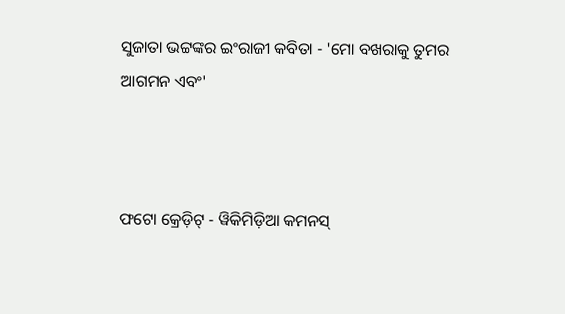ସୁଜାତା ଭଟ୍ଟଙ୍କର ଇଂରାଜୀ କବିତା - 'ମୋ ବଖରାକୁ ତୁମର ଆଗମନ ଏବଂ'



ଫଟୋ କ୍ରେଡ଼ିଟ୍ - ୱିକିମିଡ଼ିଆ କମନସ୍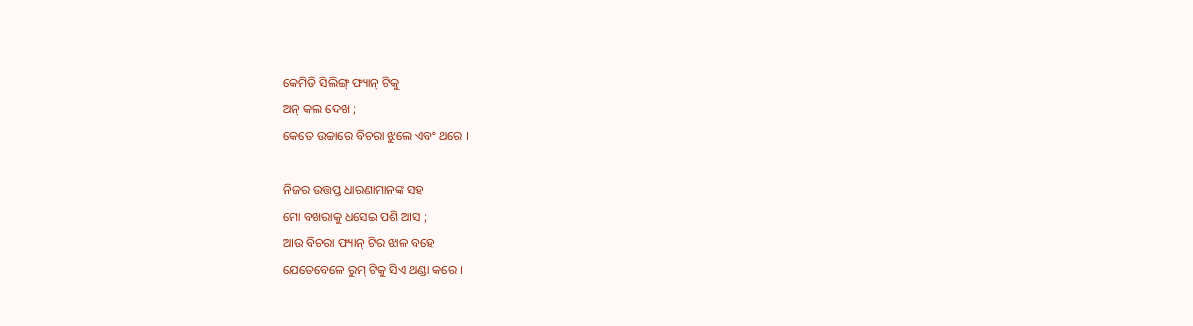କେମିତି ସିଲିଙ୍ଗ୍ ଫ୍ୟାନ୍ ଟିକୁ
ଅନ୍ କଲ ଦେଖ ;
କେତେ ଉଚ୍ଚାରେ ବିଚରା ଝୁଲେ ଏବଂ ଥରେ ।

ନିଜର ଉତ୍ତପ୍ତ ଧାରଣାମାନଙ୍କ ସହ
ମୋ ବଖରାକୁ ଧସେଇ ପଶି ଆସ ;
ଆଉ ବିଚରା ଫ୍ୟାନ୍ ଟିର ଝାଳ ବହେ
ଯେତେବେଳେ ରୁମ୍ ଟିକୁ ସିଏ ଥଣ୍ଡା କରେ ।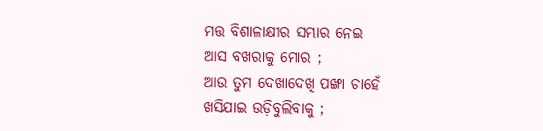ମତ୍ତ ବିଶାଳାକ୍ଷୀର ସମ୍ଭାର ନେଇ
ଆସ ବଖରାକୁ ମୋର ;
ଆଉ ତୁମ ଦେଖାଦେଖି ପଙ୍ଖା ଚାହେଁ
ଖସିଯାଇ ଉଡ଼ିବୁଲିବାକୁ ;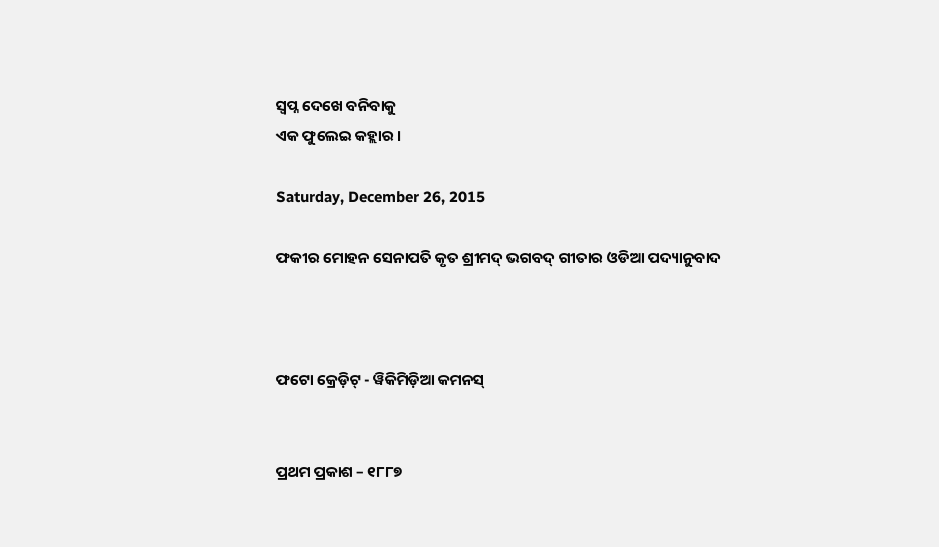ସ୍ୱପ୍ନ ଦେଖେ ବନିବାକୁ
ଏକ ଫୁଲେଇ କହ୍ଲାର ।

Saturday, December 26, 2015

ଫକୀର ମୋହନ ସେନାପତି କୃତ ଶ୍ରୀମଦ୍ ଭଗବଦ୍ ଗୀତାର ଓଡିଆ ପଦ୍ୟାନୁବାଦ



ଫଟୋ କ୍ରେଡ଼ିଟ୍ - ୱିକିମିଡ଼ିଆ କମନସ୍


ପ୍ରଥମ ପ୍ରକାଶ – ୧୮୮୭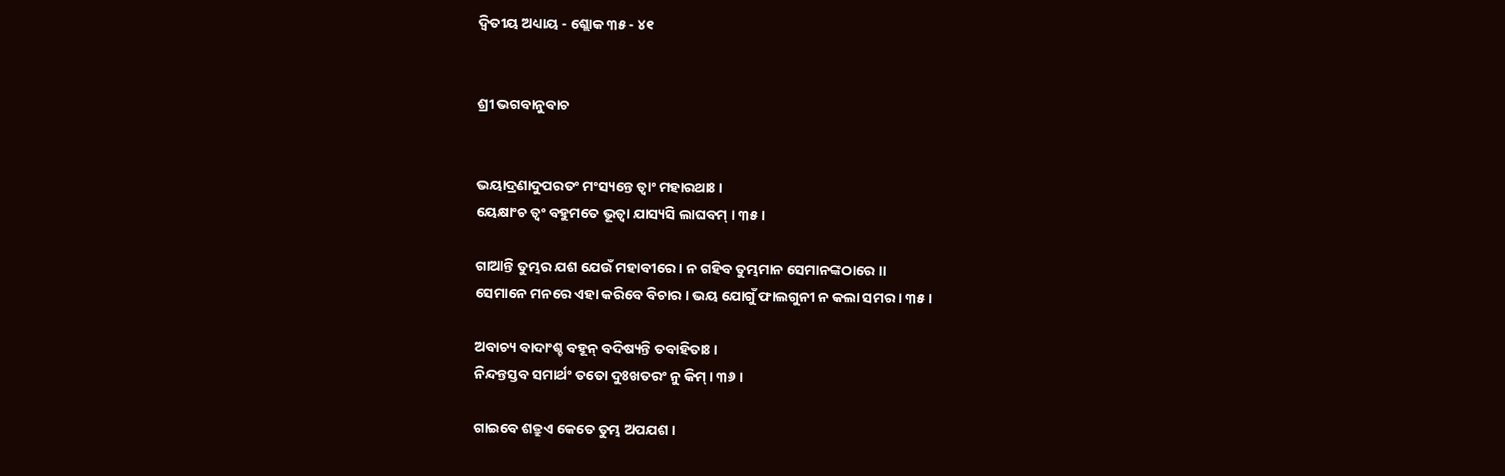ଦ୍ୱିତୀୟ ଅଧ୍ୟାୟ - ଶ୍ଲୋକ ୩୫ - ୪୧


ଶ୍ରୀ ଭଗବାନୁବାଚ


ଭୟାଦ୍ରଣାଦୁପରତଂ ମଂସ୍ୟନ୍ତେ ତ୍ୱାଂ ମହାରଥାଃ ।
ୟେକ୍ଷାଂଚ ତ୍ୱଂ ବହୁମତେ ଭୂତ୍ୱା ଯାସ୍ୟସି ଲାଘବମ୍ । ୩୫।

ଗାଆନ୍ତି ତୁମ୍ଭର ଯଶ ଯେଉଁ ମହାବୀରେ । ନ ଗହିବ ତୁମ୍ଭମାନ ସେମାନଙ୍କଠାରେ ।।
ସେମାନେ ମନରେ ଏହା କରିବେ ବିଚାର । ଭୟ ଯୋଗୁଁ ଫାଲଗୁନୀ ନ କଲା ସମର । ୩୫ ।

ଅବାଚ୍ୟ ବାଦାଂଶ୍ଚ ବହୂନ୍ ବଦିଷ୍ୟନ୍ତି ତବାହିତାଃ ।
ନିନ୍ଦନ୍ତସ୍ତବ ସମାର୍ଥଂ ତତୋ ଦୁଃଖତରଂ ନୁ କିମ୍ । ୩୬ ।

ଗାଇବେ ଶତ୍ରୁଏ କେତେ ତୁମ୍ଭ ଅପଯଶ ।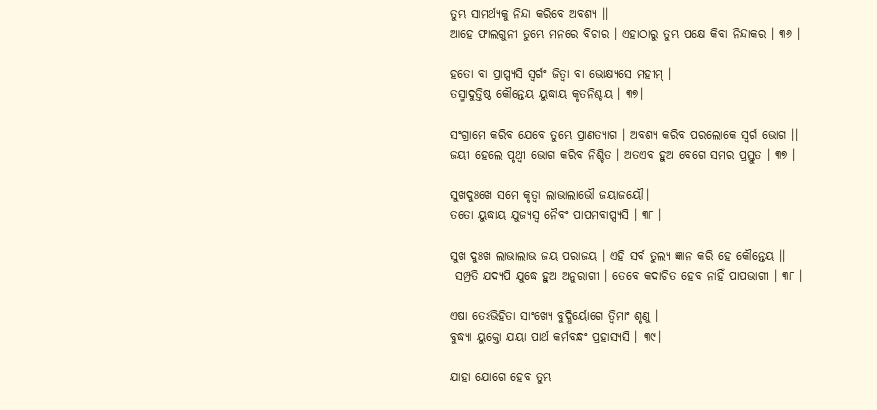ତୁମ୍ଭ ସାମର୍ଥ୍ୟକୁ ନିନ୍ଦା କରିବେ ଅବଶ୍ୟ ।।
ଆହେ ଫାଲଗୁନୀ ତୁମ୍ଭେ ମନରେ ବିଚାର । ଏହାଠାରୁ ତୁମ୍ଭ ପକ୍ଷେ କିବା ନିନ୍ଦାକର । ୩୬ ।

ହତୋ ବା ପ୍ରାପ୍ସ୍ୟସି ସ୍ୱର୍ଗଂ ଜିତ୍ୱା ବା ଭୋକ୍ଷ୍ୟସେ ମହୀମ୍ ।
ତସ୍ମାଦୁତ୍ତିଷ୍ଠ କୌନ୍ତେୟ ୟୁଦ୍ଧାୟ କୃତନିଶ୍ଚୟ । ୩୭।

ସଂଗ୍ରାମେ କରିବ ଯେବେ ତୁମ୍ଭେ ପ୍ରାଣତ୍ୟାଗ । ଅବଶ୍ୟ କରିବ ପରଲୋକେ ସ୍ୱର୍ଗ ଭୋଗ ।।
ଜୟୀ ହେଲେ ପୃଥ୍ୱୀ ଭୋଗ କରିବ ନିଶ୍ଚିତ । ଅତଏବ ହୁଅ ବେଗେ ସମର ପ୍ରସ୍ତୁତ । ୩୭ ।

ସୁଖଦୁଃଖେ ସମେ କୃତ୍ୱା ଲାଭାଲାଭୌ ଜୟାଜୟୌ।
ତତୋ ୟୁଦ୍ଧାୟ ଯୁଜ୍ୟସ୍ୱ ନୈବଂ ପାପମବାପ୍ସ୍ୟସି । ୩୮ ।

ସୁଖ ଦୁଃଖ ଲାଭାଲାଭ ଜୟ ପରାଜୟ । ଏହି ସର୍ବ ତୁଲ୍ୟ ଜ୍ଞାନ କରି ହେ କୌନ୍ତେୟ ।।
 ସମ୍ପ୍ରତି ଯଦ୍ୟପି ଯୁଦ୍ଧେ ହୁଅ ଅନୁରାଗୀ । ତେବେ କଦାଚିତ ହେବ ନାହିଁ ପାପଭାଗୀ । ୩୮ ।

ଏଷା ତେଽଭିହିତା ସାଂଖ୍ୟେ ବୁଦ୍ଧିର୍ୟୋଗେ ତ୍ୱିମାଂ ଶୃଣୁ ।
ବୁଦ୍ଧ୍ୟା ୟୁକ୍ତୋ ଯୟା ପାର୍ଥ କର୍ମବନ୍ଧଂ ପ୍ରହାସ୍ୟସି । ୩୯।

ଯାହା ଯୋଗେ ହେବ ତୁମ୍ଭ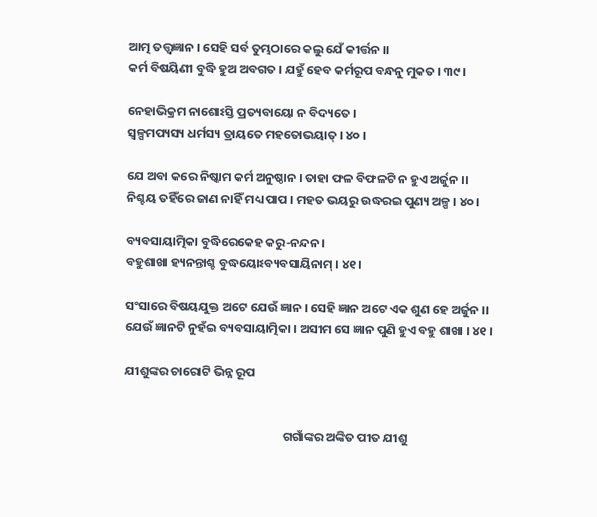ଆତ୍ମ ତତ୍ତ୍ୱଜ୍ଞାନ । ସେହି ସର୍ବ ତୁମ୍ଭଠାରେ କଲୁ ଯେଁ କୀର୍ତ୍ତନ ।।
କର୍ମ ବିଷୟିଣୀ ବୁଦ୍ଧି ହୁଅ ଅବଗତ । ଯହୁଁ ହେବ କର୍ମରୂପ ବନ୍ଧନୁ ମୁକତ । ୩୯ ।

ନେହାଭିକ୍ରମ ନାଶୋଽସ୍ତି ପ୍ରତ୍ୟବାୟୋ ନ ବିଦ୍ୟତେ ।
ସ୍ୱଳ୍ପମପ୍ୟସ୍ୟ ଧର୍ମସ୍ୟ ତ୍ରାୟତେ ମହତୋଭୟାତ୍ । ୪୦ ।

ଯେ ଅବା କରେ ନିଷ୍କାମ କର୍ମ ଅନୁଷ୍ଠାନ । ତାହା ଫଳ ବିଫଳଟି ନ ହୁଏ ଅର୍ଜୁନ ।।
ନିଶ୍ଚୟ ତହିଁରେ ଜାଣ ନାହିଁ ମଧ୍ୟ ପାପ । ମହତ ଭୟରୁ ଉଦ୍ଧରଇ ପୁଣ୍ୟ ଅଳ୍ପ । ୪୦ ।

ବ୍ୟବସାୟାତ୍ମିକା ବୁଦ୍ଧିରେକେହ କରୁ-ନନ୍ଦନ ।
ବହୁଶାଖା ହ୍ୟନନ୍ତାଶ୍ଚ ବୁଦ୍ଧୟୋଽବ୍ୟବସାୟିନାମ୍ । ୪୧ ।

ସଂସାରେ ବିଷୟଯୁକ୍ତ ଅଟେ ଯେଉଁ ଜ୍ଞାନ । ସେହି ଜ୍ଞାନ ଅଟେ ଏକ ଶୁଣ ହେ ଅର୍ଜୁନ ।।
ଯେଉଁ ଜ୍ଞାନଟି ନୁହଁଇ ବ୍ୟବସାୟାତ୍ମିକା । ଅସୀମ ସେ ଜ୍ଞାନ ପୁଣି ହୁଏ ବହୁ ଶାଖା । ୪୧ ।

ଯୀଶୁଙ୍କର ଚାରୋଟି ଭିନ୍ନ ରୂପ


                                                         ଗଗାଁଙ୍କର ଅଙ୍କିତ ପୀତ ଯୀଶୁ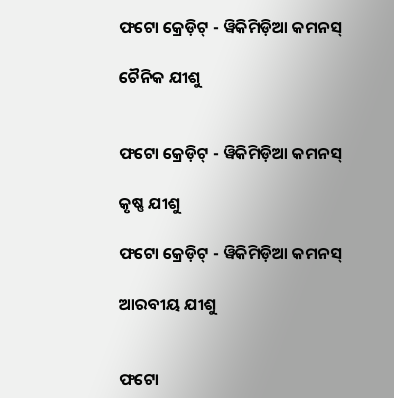ଫଟୋ କ୍ରେଡ଼ିଟ୍ - ୱିକିମିଡ଼ିଆ କମନସ୍

ଚୈନିକ ଯୀଶୁ


ଫଟୋ କ୍ରେଡ଼ିଟ୍ - ୱିକିମିଡ଼ିଆ କମନସ୍

କୃଷ୍ଣ ଯୀଶୁ

ଫଟୋ କ୍ରେଡ଼ିଟ୍ - ୱିକିମିଡ଼ିଆ କମନସ୍

ଆରବୀୟ ଯୀଶୁ


ଫଟୋ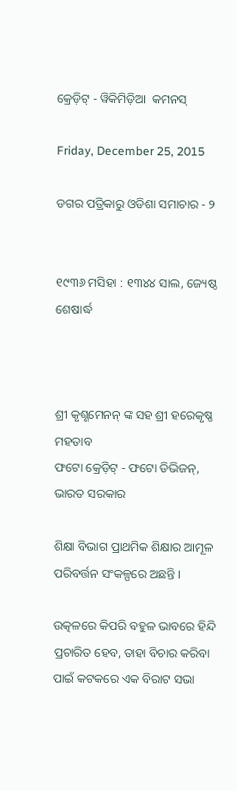କ୍ରେଡ଼ିଟ୍ - ୱିକିମିଡ଼ିଆ  କମନସ୍

Friday, December 25, 2015

ଡଗର ପତ୍ରିକାରୁ ଓଡିଶା ସମାଚାର - ୨


୧୯୩୬ ମସିହା : ୧୩୪୪ ସାଲ, ଜ୍ୟେଷ୍ଠ ଶେଷାର୍ଦ୍ଧ



ଶ୍ରୀ କୃଶ୍ଣମେନନ୍ ଙ୍କ ସହ ଶ୍ରୀ ହରେକୃଷ୍ଣ ମହତାବ
ଫଟୋ କ୍ରେଡ଼ିଟ୍ - ଫଟୋ ଡିଭିଜନ୍, ଭାରତ ସରକାର

ଶିକ୍ଷା ବିଭାଗ ପ୍ରାଥମିକ ଶିକ୍ଷାର ଆମୂଳ ପରିବର୍ତ୍ତନ ସଂକଳ୍ପରେ ଅଛନ୍ତି ।

ଉତ୍କଳରେ କିପରି ବହୁଳ ଭାବରେ ହିନ୍ଦି ପ୍ରଚାରିତ ହେବ, ତାହା ବିଚାର କରିବା ପାଇଁ କଟକରେ ଏକ ବିରାଟ ସଭା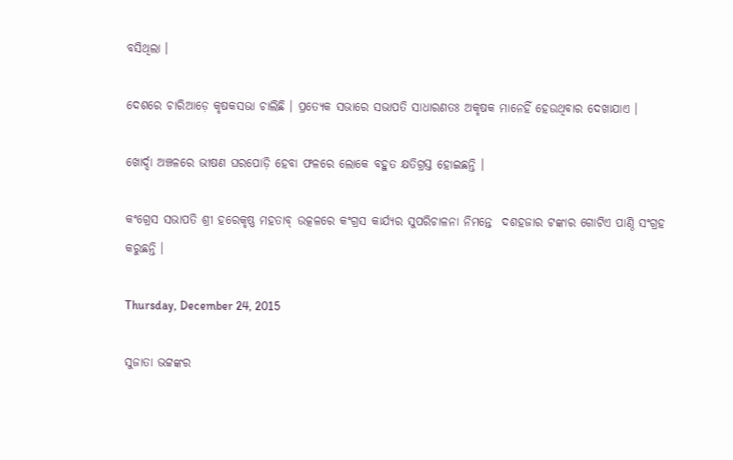ବସିଥିଲା ।

ଦେଶରେ ଚାରିଆଡ଼େ କୃଷକସଭା ଚାଲିଛି । ପ୍ରତ୍ୟେକ ସଭାରେ ସଭାପତି ସାଧାରଣତଃ ଅକୃଷକ ମାନେହିଁ ହେଉଥିବାର ଦେଖାଯାଏ ।

ଖୋର୍ଦ୍ଦା ଅଞ୍ଚଳରେ ଭୀଷଣ ଘରପୋଡ଼ି ହେବା ଫଳରେ ଲୋକେ ବହୁତ କ୍ଷତିଗ୍ରସ୍ତ ହୋଇଛନ୍ତି ।

କଂଗ୍ରେସ ସଭାପତି ଶ୍ରୀ ହରେକୃଷ୍ଣ ମହତାବ୍ ଉତ୍କଳରେ କଂଗ୍ରସ କାର୍ଯ୍ୟର ସୁପରିଚାଳନା ନିମନ୍ତେ  ଦଶହଜାର ଟଙ୍କାର ଗୋଟିଏ ପାଣ୍ଠି ସଂଗ୍ରହ କରୁଛନ୍ତି ।

Thursday, December 24, 2015

ସୁଜାତା ଭଟ୍ଟଙ୍କର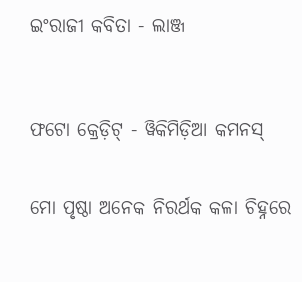ଇଂରାଜୀ କବିତା - ଲାଞ୍ଜ



ଫଟୋ କ୍ରେଡ଼ିଟ୍ - ୱିକିମିଡ଼ିଆ କମନସ୍


ମୋ ପୃଷ୍ଠା ଅନେକ ନିରର୍ଥକ କଳା ଚିହ୍ନରେ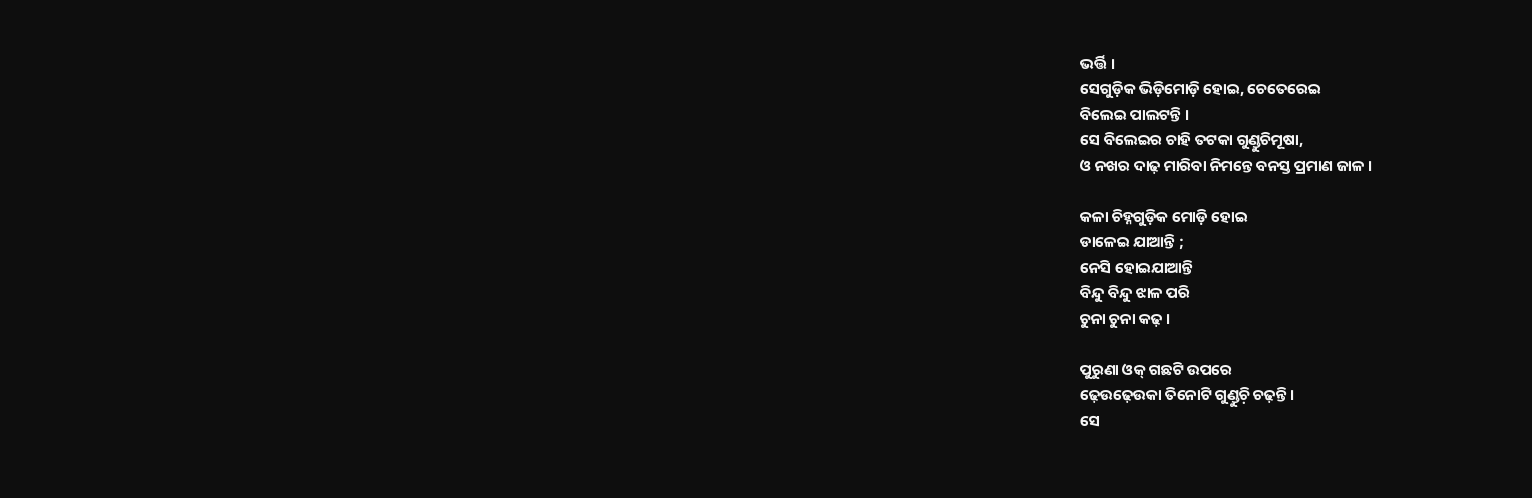ଭର୍ତ୍ତି ।
ସେଗୁଡ଼ିକ ଭିଡ଼ିମୋଡ଼ି ହୋଇ, ଚେତେରେଇ
ବିଲେଇ ପାଲଟନ୍ତି ।
ସେ ବିଲେଇର ଚାହି ତଟକା ଗୁଣ୍ଡୁଚିମୂଷା,
ଓ ନଖର ଦାଢ଼ ମାରିବା ନିମନ୍ତେ ବନସ୍ତ ପ୍ରମାଣ ଜାଳ ।

କଳା ଚିହ୍ନଗୁଡ଼ିକ ମୋଡ଼ି ହୋଇ
ଡାଳେଇ ଯାଆନ୍ତି ;
ନେସି ହୋଇଯାଆନ୍ତି
ବିନ୍ଦୁ ବିନ୍ଦୁ ଝାଳ ପରି
ଚୁନା ଚୁନା କଢ଼ ।

ପୁରୁଣା ଓକ୍ ଗଛଟି ଉପରେ
ଢ଼େଉଢ଼େଉକା ତିନୋଟି ଗୁଣ୍ଡୁଚ଼ି ଚଢ଼ନ୍ତି ।
ସେ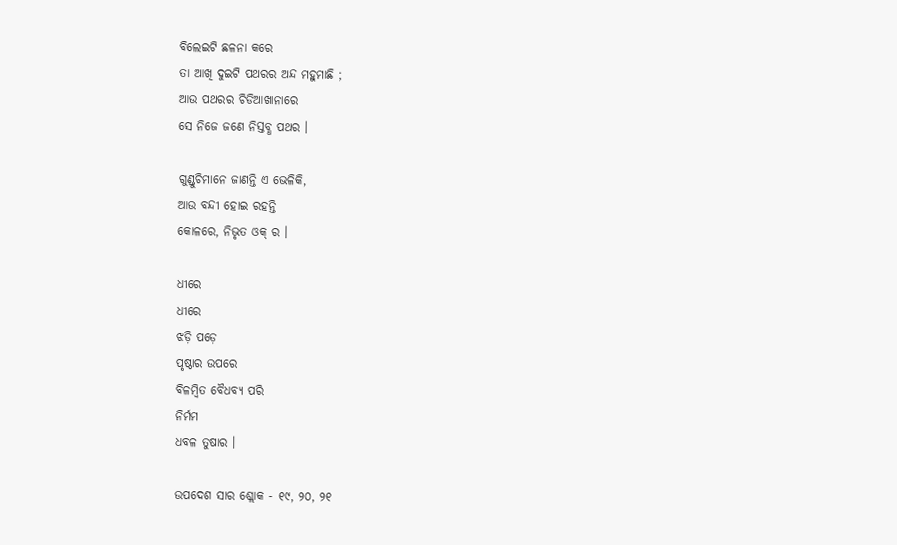ବିଲେଇଟି ଛଳନା କରେ
ତା ଆଖି ଦୁଇଟି ପଥରର ଅନ୍ଦ ମହୁମାଛି ;
ଆଉ ପଥରର ଚିଡିଆଖାନାରେ
ସେ ନିଜେ ଜଣେ ନିସ୍ତବ୍ଧ ପଥର ।

ଗୁଣ୍ଡୁଚିମାନେ ଜାଣନ୍ତି ଏ ଭେଳିକି,
ଆଉ ବନ୍ଦୀ ହୋଇ ରହନ୍ତି
କୋଳରେ, ନିଭୃତ ଓକ୍ ର ।

ଧୀରେ
ଧୀରେ
ଝଡ଼ି ପଡ଼େ
ପୃଷ୍ଠାର ଉପରେ
ବିଳମ୍ବିତ ବୈଧବ୍ୟ ପରି
ନିର୍ମମ
ଧବଳ ତୁଷାର ।

ଉପଦେଶ ସାର ଶ୍ଲୋକ - ୧୯, ୨୦, ୨୧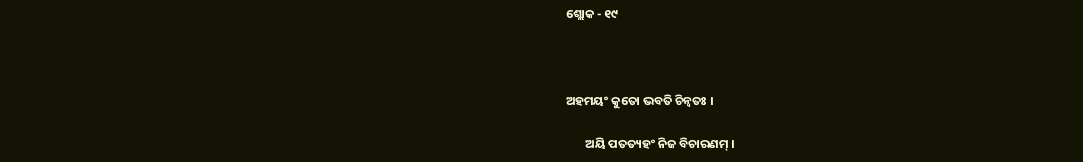ଶ୍ଲୋକ - ୧୯



ଅହମୟଂ କୁତୋ ଭବତି ଚିନ୍ୱତଃ ।

       ଅୟି ପତତ୍ୟହଂ ନିଜ ବିଚାରଣମ୍ ।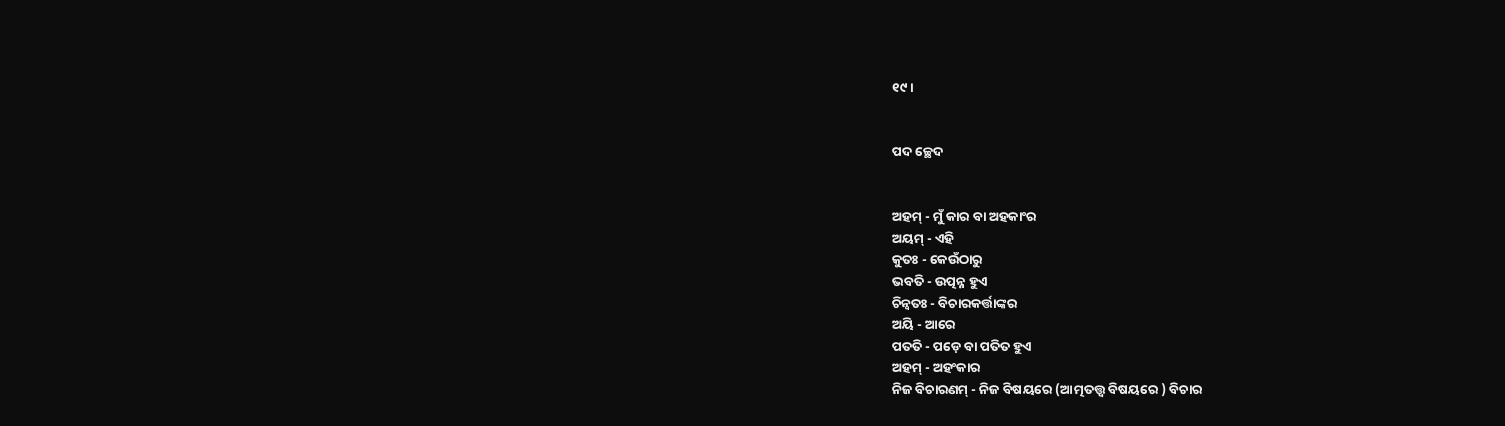୧୯।


ପଦ ଚ୍ଛେଦ


ଅହମ୍ - ମୁଁ କାର ବା ଅହକାଂର
ଅୟମ୍ - ଏହି
କୁତଃ - କେଉଁଠାରୁ
ଭବତି - ଉତ୍ପନ୍ନ ହୁଏ
ଚିନ୍ୱତଃ - ବିଚାରକର୍ତ୍ତାଙ୍କର
ଅୟି - ଆରେ
ପତତି - ପଡ଼େ ବା ପତିତ ହୁଏ
ଅହମ୍ - ଅହଂକାର
ନିଜ ବିଚାରଣମ୍ - ନିଜ ବିଷୟରେ (ଆତ୍ମତତ୍ତ୍ୱ ବିଷୟରେ ) ବିଚାର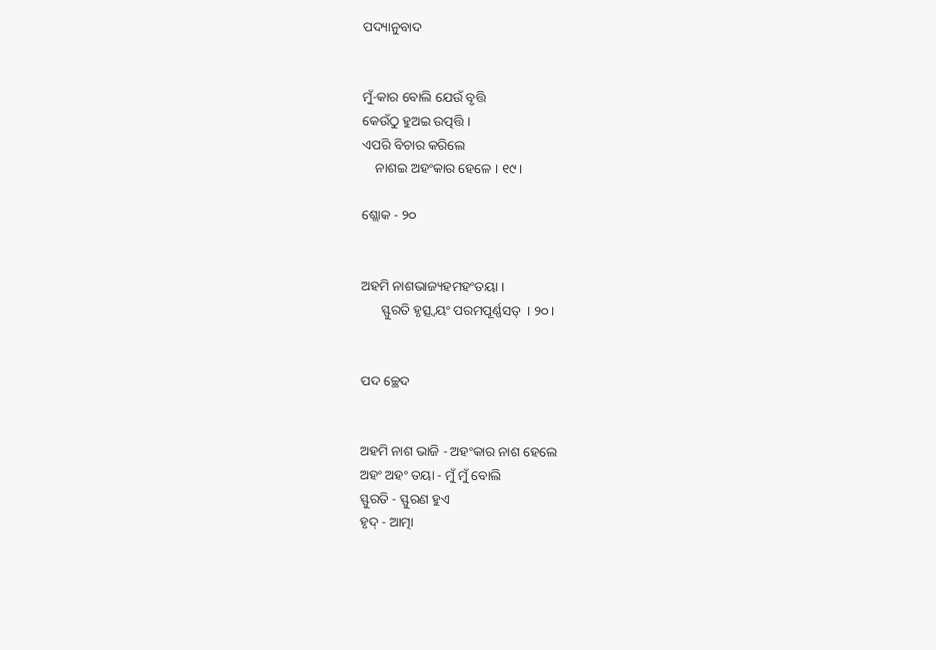ପଦ୍ୟାନୁବାଦ


ମୁଁ-କାର ବୋଲି ଯେଉଁ ବୃତ୍ତି
କେଉଁଠୁ ହୁଅଇ ଉତ୍ପତ୍ତି ।
ଏପରି ବିଚାର କରିଲେ
    ନାଶଇ ଅହଂକାର ହେଳେ । ୧୯।

ଶ୍ଲୋକ - ୨୦


ଅହମି ନାଶଭାଜ୍ୟହମହଂତୟା ।
      ସ୍ଫୁରତି ହୃତ୍ସ୍ୱୟଂ ପରମପୂର୍ଣ୍ଣସତ୍  । ୨୦।


ପଦ ଚ୍ଛେଦ


ଅହମି ନାଶ ଭାଜି - ଅହଂକାର ନାଶ ହେଲେ
ଅହଂ ଅହଂ ତୟା - ମୁଁ ମୁଁ ବୋଲି
ସ୍ଫୁରତି - ସ୍ଫୁରଣ ହୁଏ
ହୃଦ୍ - ଆତ୍ମା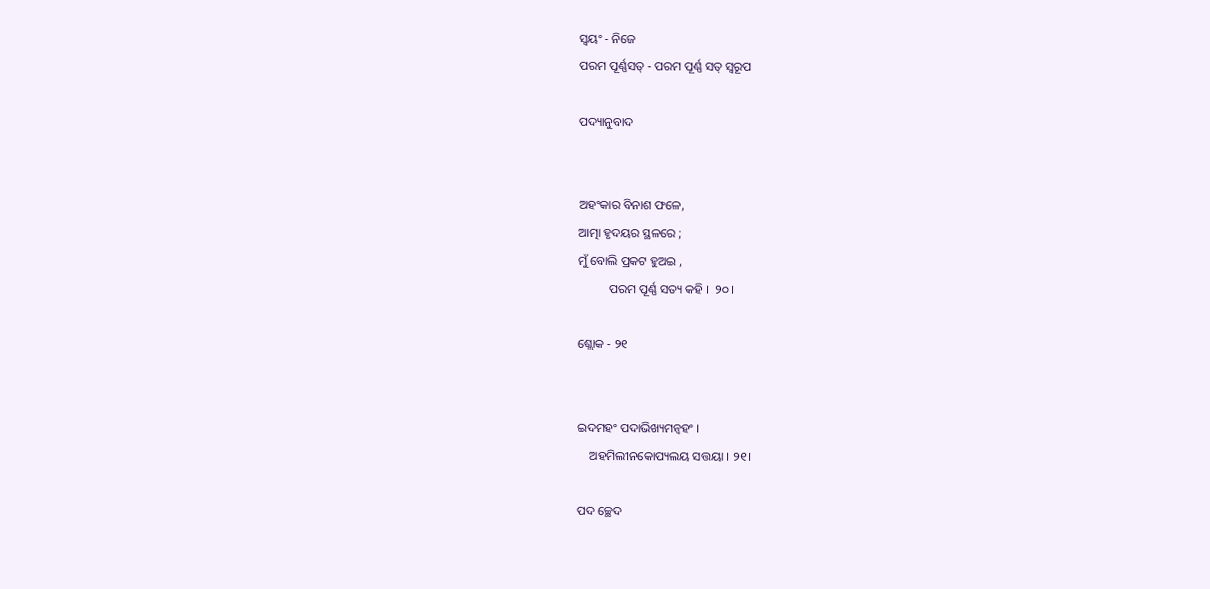ସ୍ୱୟଂ - ନିଜେ
ପରମ ପୂର୍ଣ୍ଣସତ୍ - ପରମ ପୂର୍ଣ୍ଣ ସତ୍ ସ୍ୱରୂପ

ପଦ୍ୟାନୁବାଦ


ଅହଂକାର ବିନାଶ ଫଳେ,
ଆତ୍ମା ହୃଦୟର ସ୍ଥଳରେ ;
ମୁଁ ବୋଲି ପ୍ରକଟ ହୁଅଇ ,
          ପରମ ପୂର୍ଣ୍ଣ ସତ୍ୟ କହି ।  ୨୦ ।

ଶ୍ଲୋକ - ୨୧


ଇଦମହଂ ପଦାଭିଖ୍ୟମନ୍ୱହଂ ।
    ଅହମିଲୀନକୋପ୍ୟଲୟ ସତ୍ତୟା । ୨୧।

ପଦ ଚ୍ଛେଦ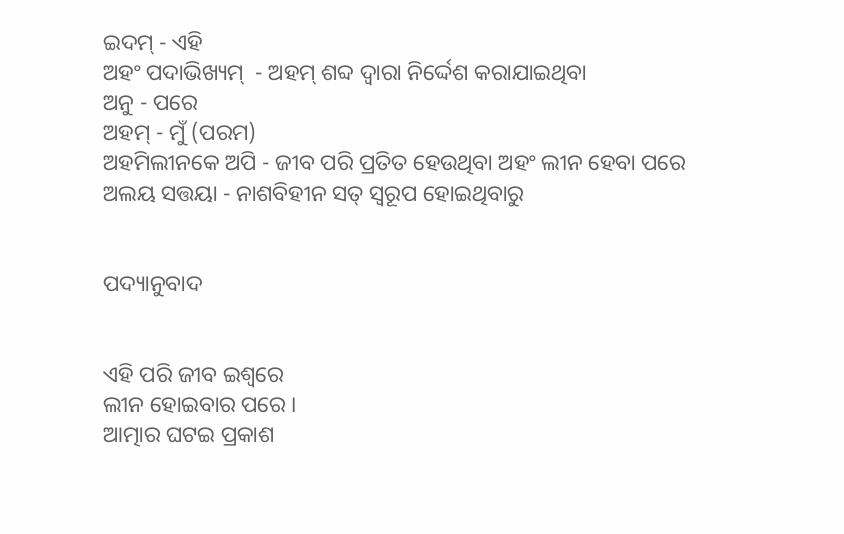ଇଦମ୍ - ଏହି
ଅହଂ ପଦାଭିଖ୍ୟମ୍  - ଅହମ୍ ଶବ୍ଦ ଦ୍ୱାରା ନିର୍ଦ୍ଦେଶ କରାଯାଇଥିବା
ଅନୁ - ପରେ
ଅହମ୍ - ମୁଁ (ପରମ)
ଅହମିଲୀନକେ ଅପି - ଜୀବ ପରି ପ୍ରତିତ ହେଉଥିବା ଅହଂ ଲୀନ ହେବା ପରେ
ଅଲୟ ସତ୍ତୟା - ନାଶବିହୀନ ସତ୍ ସ୍ୱରୂପ ହୋଇଥିବାରୁ


ପଦ୍ୟାନୁବାଦ


ଏହି ପରି ଜୀବ ଇଶ୍ୱରେ
ଲୀନ ହୋଇବାର ପରେ ।
ଆତ୍ମାର ଘଟଇ ପ୍ରକାଶ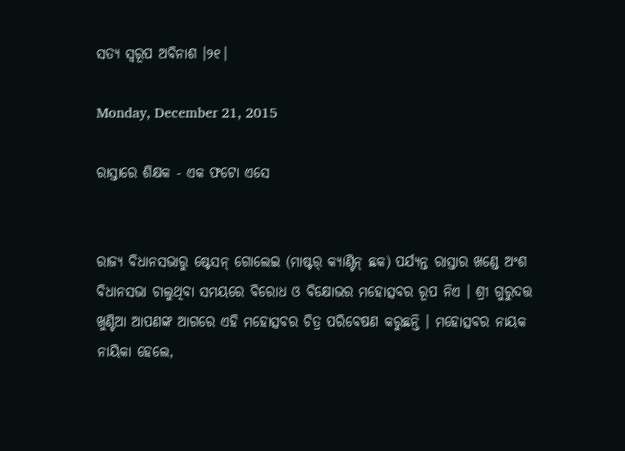ସତ୍ୟ ସ୍ୱରୂପ ଅବିନାଶ ।୨୧।

Monday, December 21, 2015

ରାସ୍ତାରେ ଶିକ୍ଷକ - ଏକ ଫଟୋ ଏସେ


ରାଜ୍ୟ ବିଧାନସଭାରୁ ଷ୍ଟେସନ୍ ଗୋଲେଇ (ମାଷ୍ଟର୍ କ୍ୟାଣ୍ଟିନ୍ ଛକ) ପର୍ଯ୍ୟନ୍ତ ରାସ୍ତାର ଖଣ୍ଡେ ଅଂଶ ବିଧାନସଭା ଚାଲୁଥିବା ସମୟରେ ବିରୋଧ ଓ ବିକ୍ଷୋଭର ମହୋତ୍ସବର ରୂପ ନିଏ । ଶ୍ରୀ ଗୁରୁଦତ୍ତ ଖୁଣ୍ଟିଆ ଆପଣଙ୍କ ଆଗରେ ଏହି ମହୋତ୍ସବର ଚିତ୍ର ପରିବେଷଣ କରୁଛନ୍ତି । ମହୋତ୍ସବର ନାୟକ ନାୟିକା ହେଲେ,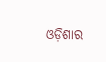ଓଡ଼ିଶାର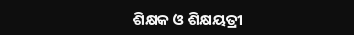ଶିକ୍ଷକ ଓ ଶିକ୍ଷୟତ୍ରୀ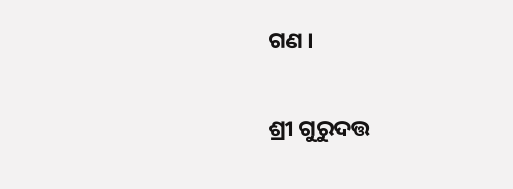ଗଣ ।

ଶ୍ରୀ ଗୁରୁଦତ୍ତ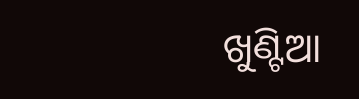ଖୁଣ୍ଟିଆ